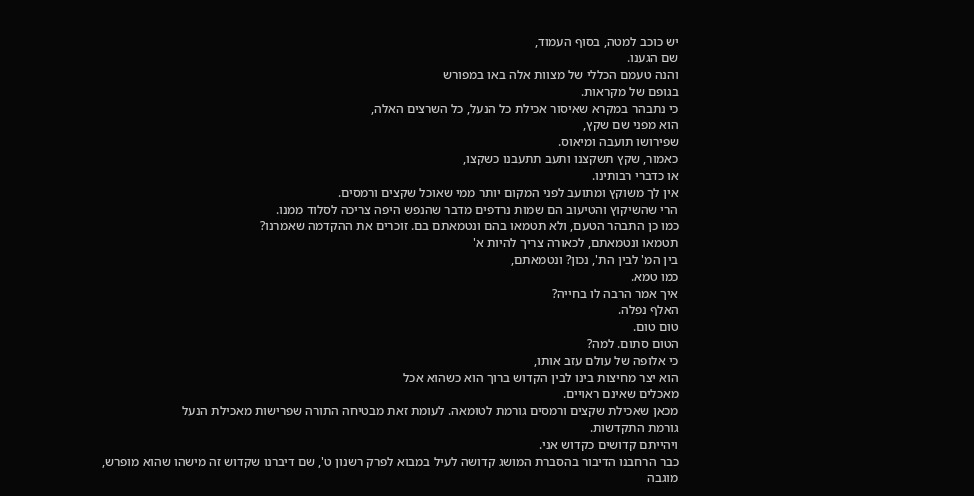יש כוכב למטה, בסוף העמוד,
שם הגענו.
והנה טעמם הכללי של מצוות אלה באו במפורש
בגופם של מקראות.
כי נתבהר במקרא שאיסור אכילת כל הנעל, כל השרצים האלה,
הוא מפני שם שקץ,
שפירושו תועבה ומיאוס.
כאמור, שקץ תשקצנו ותעב תתעבנו כשקצו,
או כדברי רבותינו.
אין לך משוקץ ומתועב לפני המקום יותר ממי שאוכל שקצים ורמסים.
הרי שהשיקוץ והטיעוב הם שמות נרדפים מדבר שהנפש היפה צריכה לסלוד ממנו.
כמו כן התבהר הטעם, ולא תטמאו בהם ונטמאתם בם. זוכרים את ההקדמה שאמרנו?
תטמאו ונטמאתם, לכאורה צריך להיות א'
בין המ' לבין הת', נכון? ונטמאתם,
כמו טמא.
איך אמר הרבה לו בחייה?
האלף נפלה.
טום טום.
הטום סתום. למה?
כי אלופה של עולם עזב אותו,
הוא יצר מחיצות בינו לבין הקדוש ברוך הוא כשהוא אכל
מאכלים שאינם ראויים.
מכאן שאכילת שקצים ורמסים גורמת לטומאה. לעומת זאת מבטיחה התורה שפרישות מאכילת הנעל
גורמת התקדשות.
ויהייתם קדושים כקדוש אני.
כבר הרחבנו הדיבור בהסברת המושג קדושה לעיל במבוא לפרק רשנון ט', שם דיברנו שקדוש זה מישהו שהוא מופרש,
מוגבה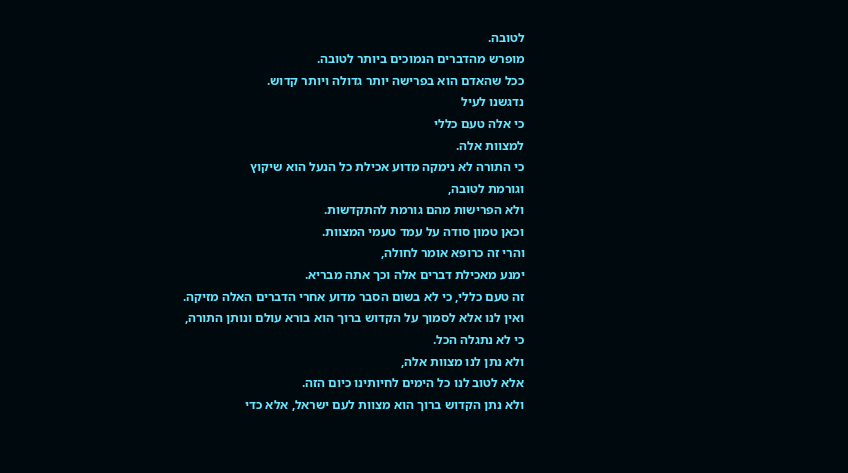לטובה.
מופרש מהדברים הנמוכים ביותר לטובה.
ככל שהאדם הוא בפרישה יותר גדולה ויותר קדוש.
נדגשנו לעיל
כי אלה טעם כללי
למצוות אלה.
כי התורה לא נימקה מדוע אכילת כל הנעל הוא שיקוץ
וגורמת לטובה,
ולא הפרישות מהם גורמת להתקדשות.
וכאן טמון סודה על עמד טעמי המצוות.
והרי זה כרופא אומר לחולה,
ימנע מאכילת דברים אלה וכך אתה מבריא.
זה טעם כללי, כי לא בשום הסבר מדוע אחרי הדברים האלה מזיקה.
ואין לנו אלא לסמוך על הקדוש ברוך הוא בורא עולם ונותן התורה,
כי לא נתגלה הכל.
ולא נתן לנו מצוות אלה,
אלא לטוב לנו כל הימים לחיותינו כיום הזה.
ולא נתן הקדוש ברוך הוא מצוות לעם ישראל, אלא כדי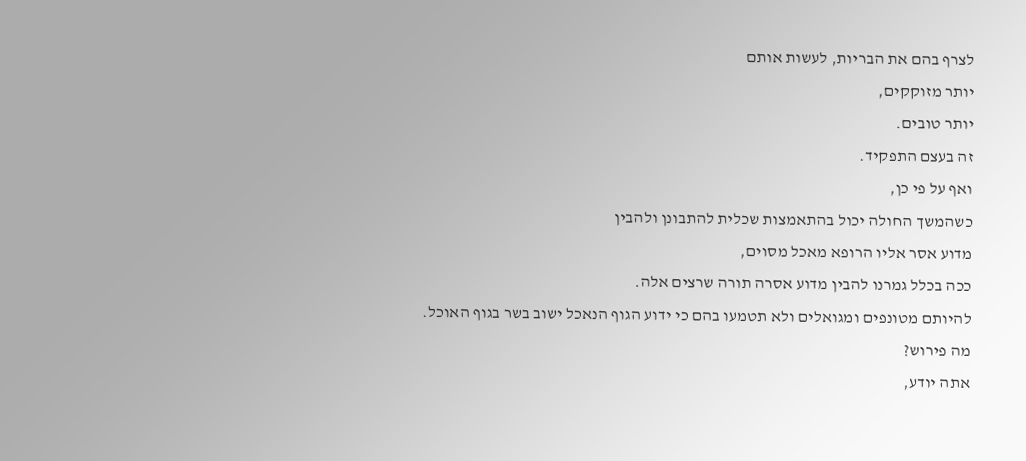לצרף בהם את הבריות, לעשות אותם
יותר מזוקקים,
יותר טובים.
זה בעצם התפקיד.
ואף על פי כן,
כשהמשך החולה יכול בהתאמצות שכלית להתבונן ולהבין
מדוע אסר אליו הרופא מאכל מסוים,
ככה בכלל גמרנו להבין מדוע אסרה תורה שרצים אלה.
להיותם מטונפים ומגואלים ולא תטמעו בהם כי ידוע הגוף הנאכל ישוב בשר בגוף האוכל.
מה פירוש?
אתה יודע,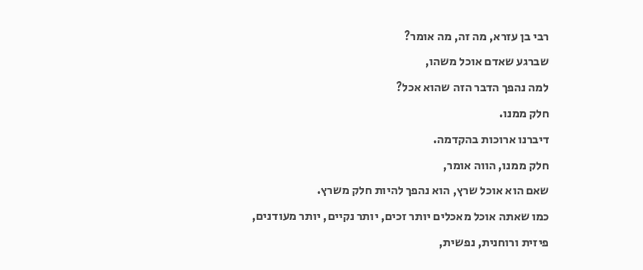רבי בן עזרא, מה זה, מה אומר?
שברגע שאדם אוכל משהו,
למה נהפך הדבר הזה שהוא אכל?
חלק ממנו.
דיברנו ארוכות בהקדמה.
חלק ממנו, הווה אומר,
שאם הוא אוכל שרץ, הוא נהפך להיות חלק משרץ.
כמו שאתה אוכל מאכלים יותר זכים, יותר נקיים, יותר מעודנים,
פיזית ורוחנית, נפשית,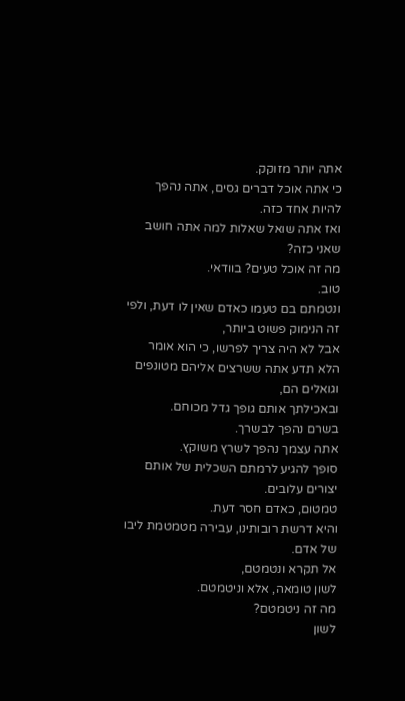אתה יותר מזוקק.
כי אתה אוכל דברים גסים, אתה נהפך להיות אחד כזה.
ואז אתה שואל שאלות למה אתה חושב שאני כזה?
מה זה אוכל טעים? בוודאי.
טוב.
ונטמתם בם טעמו כאדם שאין לו דעת, ולפי זה הנימוק פשוט ביותר,
אבל לא היה צריך לפרשו, כי הוא אומר הלא תדע אתה ששרצים אליהם מטונפים וגואלים הם,
ובאכילתך אותם גופך גדל מכוחם.
בשרם נהפך לבשרך.
אתה עצמך נהפך לשרץ משוקץ.
סופך להגיע לרמתם השכלית של אותם יצורים עלובים.
טמטום, כאדם חסר דעת.
והיא דרשת רובותינו, עבירה מטמטמת ליבו של אדם.
אל תקרא ונטמטם,
לשון טומאה, אלא וניטמטם.
מה זה ניטמטם?
לשון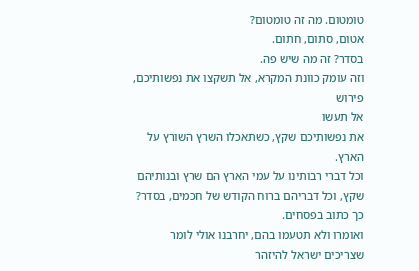טומטום. מה זה טומטום?
אטום, סתום, חתום.
בסדר? זה מה שיש פה.
וזה עומק כוונת המקרא, אל תשקצו את נפשותיכם, פירוש
אל תעשו
את נפשותיכם שקץ, כשתאכלו השרץ השורץ על הארץ.
וכל דברי רבותינו על עמי הארץ הם שרץ ובנותיהם שקץ, וכל דבריהם ברוח הקודש של חכמים, בסדר? כך כתוב בפסחים.
ואומרו ולא תטעמו בהם, יחרבנו אולי לומר שצריכים ישראל להיזהר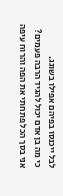לבל ייכנסו בפיהם אפילו בשוגג.
כי מה בן אדם יכול להגיד הרבה פעמים?
אני בסך הכל פתחתי את הפה והרוח עיפה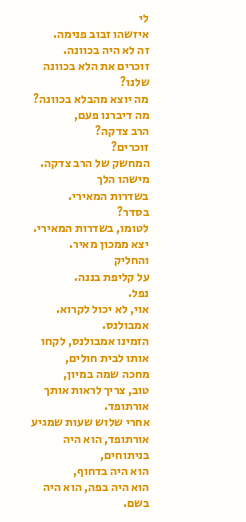לי
איזשהו זבוב פנימה.
זה לא היה בכוונה.
זוכרים את הלא בכוונה שלנו?
מה יוצא מהבלא בכוונה?
מה דיברנו פעם,
הרב צדקה?
זוכרים?
המחשק של הרב צדקה.
מישהו הלך
בשדרות המאירי.
בסדר?
לטומו, בשדרות המאירי. יצא ממכון מאיר.
והחליק
על קליפת בננה.
נפל.
אוי, לא יכול לקרוא.
אמבולנס.
הזמינו אמבולנס, לקחו אותו לבית חולים,
מחכה שמה במיון,
טוב, צריך לראות אותך אורתופד.
אחרי שלוש שעות שמגיע אורתופד, הוא היה בניתוחים,
הוא היה בדחוף,
הוא היה בפה, הוא היה בשם.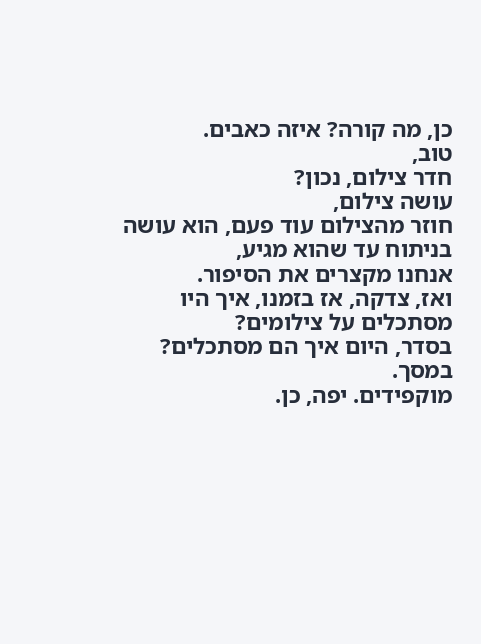כן, מה קורה? איזה כאבים.
טוב,
חדר צילום, נכון?
עושה צילום,
חוזר מהצילום עוד פעם, הוא עושה בניתוח עד שהוא מגיע,
אנחנו מקצרים את הסיפור.
ואז, צדקה, אז בזמנו, איך היו מסתכלים על צילומים?
בסדר, היום איך הם מסתכלים?
במסך.
מוקפידים. יפה, כן.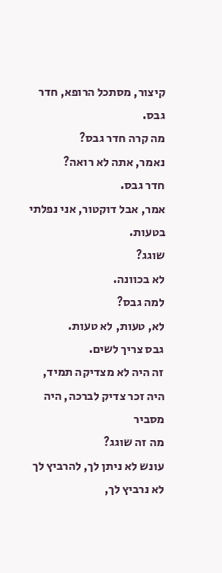קיצור, מסתכל הרופא, חדר גבס.
מה קרה חדר גבס?
נאמר, אתה לא רואה?
חדר גבס.
אמר, אבל דוקטור, אני נפלתי בטעות.
שוגג?
לא בכוונה.
למה גבס?
לא, טעות, לא טעות.
גבס צריך לשים.
זה היה לא מצדיקה תמיד, היה זכר צדיק לברכה, היה מסביר
מה זה שוגג?
עונש לא ניתן לך, להרביץ לך לא נרביץ לך,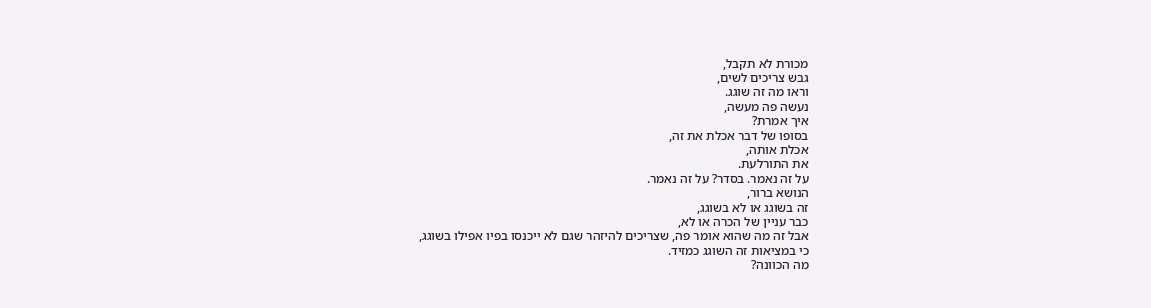מכורת לא תקבל,
גבש צריכים לשים,
וראו מה זה שוגג.
נעשה פה מעשה,
איך אמרת?
בסופו של דבר אכלת את זה,
אכלת אותה,
את התורלעת.
על זה נאמר. בסדר? על זה נאמר.
הנושא ברור,
זה בשוגג או לא בשוגג,
כבר עניין של הכרה או לא,
אבל זה מה שהוא אומר פה, שצריכים להיזהר שגם לא ייכנסו בפיו אפילו בשוגג,
כי במציאות זה השוגג כמזיד.
מה הכוונה?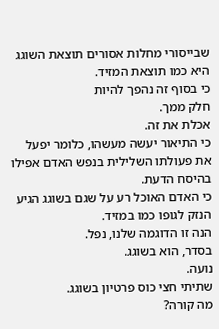שבייסורי מחלות אסורים תוצאת השוגג היא כמו תוצאת המזיד.
כי בסוף זה נהפך להיות
חלק ממך.
אכלת את זה.
כי התיאור יעשה מעשהו, כלומר יפעל את פעולתו השלילית בנפש האדם אפילו בהיסח הדעת.
כי האדם האוכל רע על שגם בשוגג הגיע הנזק לגופו כמו במזיד.
הנה זו הדוגמה שלנו, נפל.
בסדר, הוא בשוגג.
נועה.
שתיתי חצי כוס פרטיון בשוגג.
מה קורה?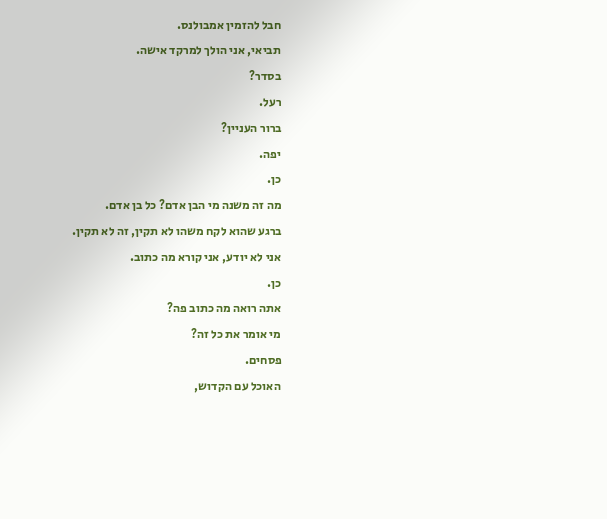חבל להזמין אמבולנס.
תביאי, אני הולך למרקד אישה.
בסדר?
רעל.
ברור העניין?
יפה.
כן.
מה זה משנה מי הבן אדם? כל בן אדם.
ברגע שהוא לקח משהו לא תקין, זה לא תקין.
אני לא יודע, אני קורא מה כתוב.
כן.
אתה רואה מה כתוב פה?
מי אומר את כל זה?
פסחים.
האוכל עם הקדוש,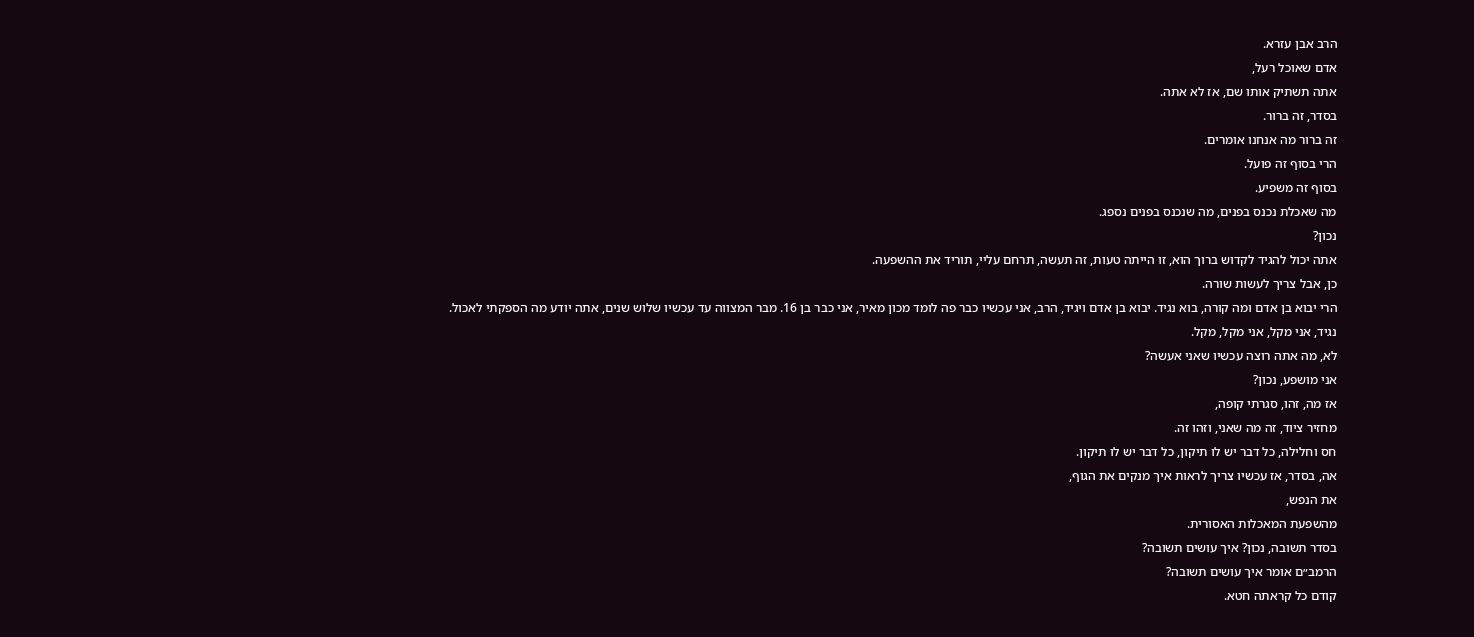הרב אבן עזרא.
אדם שאוכל רעל,
אתה תשתיק אותו שם, אז לא אתה.
בסדר, זה ברור.
זה ברור מה אנחנו אומרים.
הרי בסוף זה פועל.
בסוף זה משפיע.
מה שאכלת נכנס בפנים, מה שנכנס בפנים נספג.
נכון?
אתה יכול להגיד לקדוש ברוך הוא, זו הייתה טעות, זה תעשה, תרחם עליי, תוריד את ההשפעה.
כן, אבל צריך לעשות שורה.
הרי יבוא בן אדם ומה קורה, בוא נגיד. יבוא בן אדם ויגיד, הרב, אני עכשיו כבר פה לומד מכון מאיר, אני כבר בן 16. מבר המצווה עד עכשיו שלוש שנים, אתה יודע מה הספקתי לאכול.
נגיד, אני מקל, אני מקל, מקל.
לא, מה אתה רוצה עכשיו שאני אעשה?
אני מושפע, נכון?
אז מה, זהו, סגרתי קופה,
מחזיר ציוד, זה מה שאני, וזהו זה.
חס וחלילה, כל דבר יש לו תיקון, כל דבר יש לו תיקון.
אה, בסדר, אז עכשיו צריך לראות איך מנקים את הגוף,
את הנפש,
מהשפעת המאכלות האסורית.
בסדר תשובה, נכון? איך עושים תשובה?
הרמב״ם אומר איך עושים תשובה?
קודם כל קראתה חטא.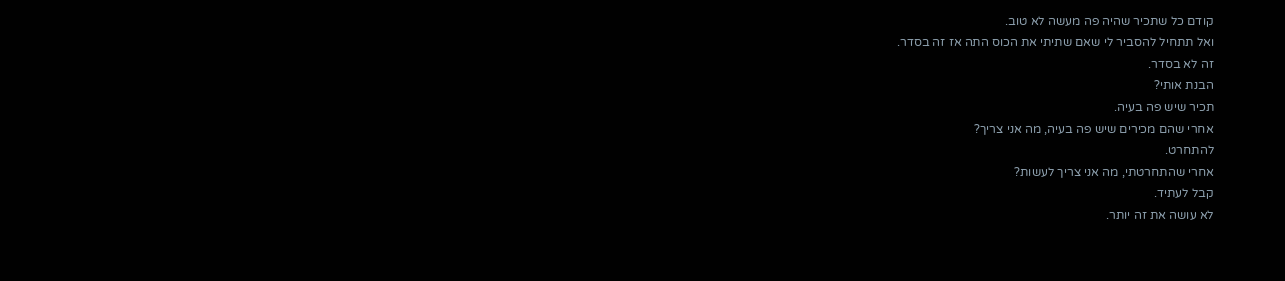קודם כל שתכיר שהיה פה מעשה לא טוב.
ואל תתחיל להסביר לי שאם שתיתי את הכוס התה אז זה בסדר.
זה לא בסדר.
הבנת אותי?
תכיר שיש פה בעיה.
אחרי שהם מכירים שיש פה בעיה, מה אני צריך?
להתחרט.
אחרי שהתחרטתי, מה אני צריך לעשות?
קבל לעתיד.
לא עושה את זה יותר.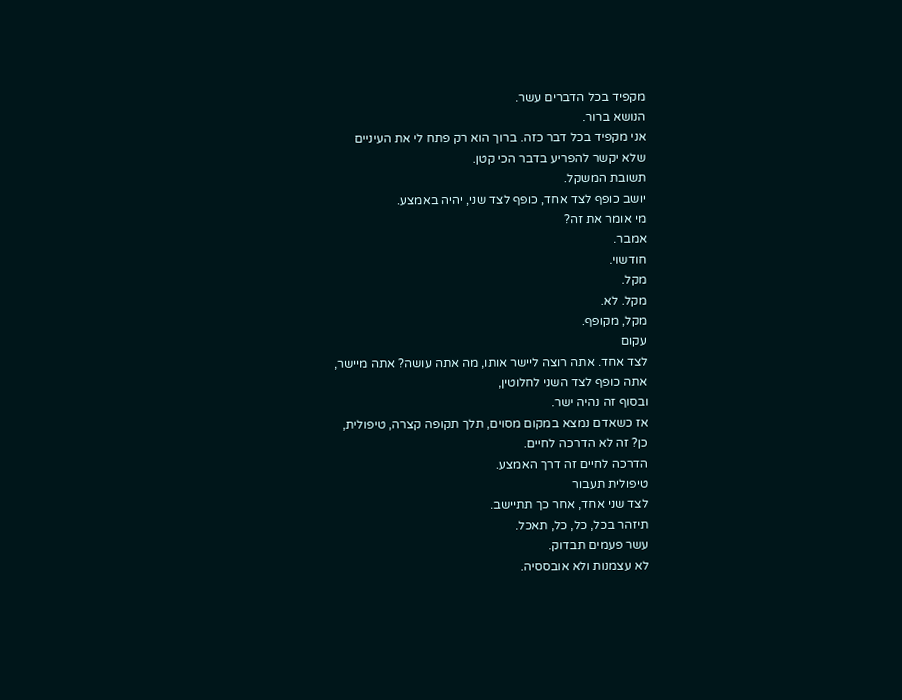מקפיד בכל הדברים עשר.
הנושא ברור.
אני מקפיד בכל דבר כזה. ברוך הוא רק פתח לי את העיניים
שלא יקשר להפריע בדבר הכי קטן.
תשובת המשקל.
יושב כופף לצד אחד, כופף לצד שני, יהיה באמצע.
מי אומר את זה?
אמבר.
חודשוי.
מקל.
מקל. לא.
מקל, מקופף.
עקום
לצד אחד. אתה רוצה ליישר אותו, מה אתה עושה? אתה מיישר,
אתה כופף לצד השני לחלוטין,
ובסוף זה נהיה ישר.
אז כשאדם נמצא במקום מסוים, תלך תקופה קצרה, טיפולית,
כן? זה לא הדרכה לחיים.
הדרכה לחיים זה דרך האמצע.
טיפולית תעבור
לצד שני אחד, אחר כך תתיישב.
תיזהר בכל, כל, כל, תאכל.
עשר פעמים תבדוק.
לא עצמנות ולא אובססיה.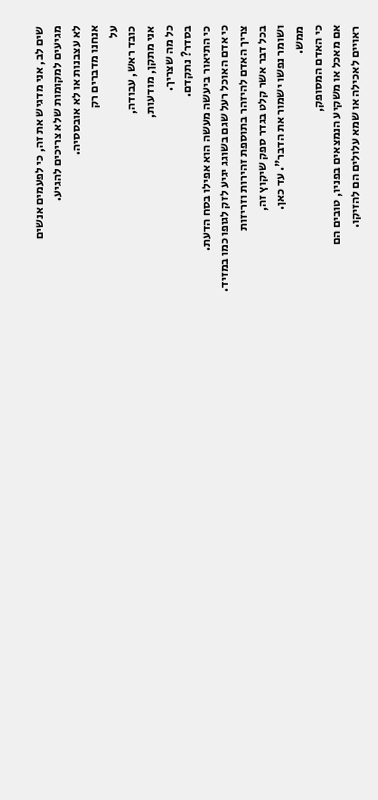שים לב, אני מדגיש את זה, כי לפעמים אנשים
מגיעים למקומות שלא צריכים להגיע.
לא עצבנות או לא אובססיה.
אנחנו מדברים רק
על
כובד ראש, עבודה,
אני מתקן, מודעות,
כל מה שצריך.
בסדר? נתקדם.
כי התיאור ביעשה מעשה הוא אפילו בסח הדעת.
כי אדם האוכל רעל שגם בשוגג יגיע לזק לגופו כמו במזיד.
צריך האדם להיזהר בתוספת זהירות וזריזות
בכל דבר אשר קלט בגדר ספק שיקוץ זה,
ושומר נפשו ישמור את הדבר". עד כאן.
ממש.
כי האדם המסופק,
אם מאכל או משקיע הנמצאים בפניו, טובים הם
ראויים לאכילה או שמא עלולים הם להזיקו.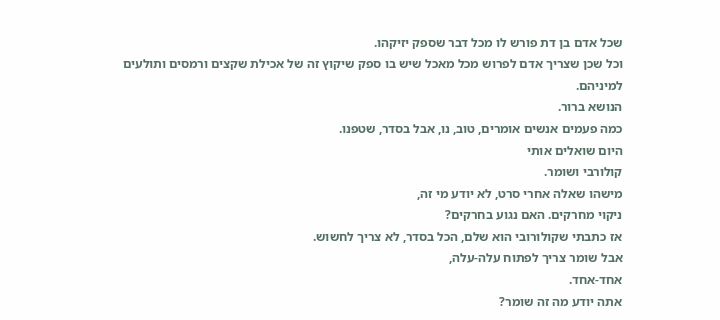שכל אדם בן דת פורש לו מכל דבר שספק יזיקהו.
וכל שכן שצריך אדם לפרוש מכל מאכל שיש בו ספק שיקוץ זה של אכילת שקצים ורמסים ותולעים למיניהם.
הנושא ברור.
כמה פעמים אנשים אומרים, טוב, נו, אבל בסדר, שטפנו.
היום שואלים אותי
קולורבי ושומר.
מישהו שאלה אחרי סרט, לא יודע מי זה,
ניקוי מחרקים. האם נגוע בחרקים?
אז כתבתי שקולורובי הוא שלם, הכל בסדר, לא צריך לחשוש.
אבל שומר צריך לפתוח עלה-עלה,
אחד-אחד.
אתה יודע מה זה שומר?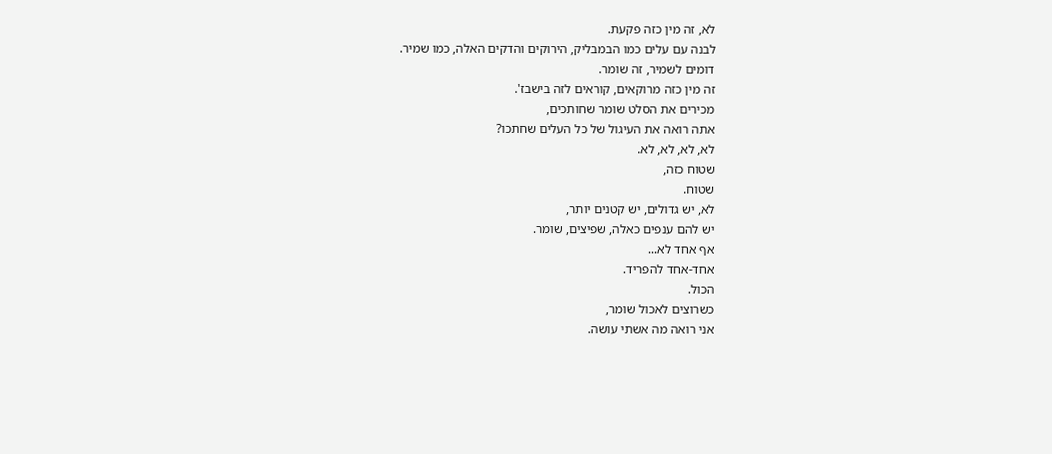לא, זה מין כזה פקעת.
לבנה עם עלים כמו הבמבליק, הירוקים והדקים האלה, כמו שמיר.
דומים לשמיר, זה שומר.
זה מין כזה מרוקאים, קוראים לזה בישבז'.
מכירים את הסלט שומר שחותכים,
אתה רואה את העיגול של כל העלים שחתכו?
לא, לא, לא, לא.
שטוח כזה,
שטוח.
לא, יש גדולים, יש קטנים יותר,
יש להם ענפים כאלה, שפיצים, שומר.
אף אחד לא...
אחד-אחד להפריד.
הכול.
כשרוצים לאכול שומר,
אני רואה מה אשתי עושה.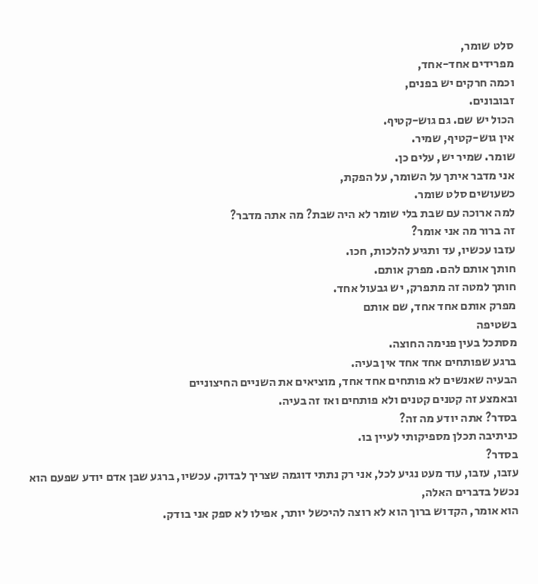סלט שומר,
מפרידים אחד-אחד,
וכמה חרקים יש בפנים,
זבובונים.
הכול יש שם. גם גוש-קטיף.
אין גוש-קטיף, שמיר.
שומר. שמיר יש, עלים כן.
אני מדבר איתך על השומר, על הפקת,
כשעושים סלט שומר.
למה ארוכה עם שבת בלי שומר לא היה שבת? מה אתה מדבר?
זה ברור מה אני אומר?
עזבו עכשיו, עד ותגיע להלכות, חכו.
חותך אותם להם. מפרק אותם.
חותך למטה זה מתפרק, יש גבעול אחד.
מפרק אותם אחד אחד, שם אותם
בשטיפה
מסתכל בעין פנימה החוצה.
ברגע שפותחים אחד אחד אין בעיה.
הבעיה שאנשים לא פותחים אחד אחד, מוציאים את השניים החיצוניים
ובאמצע זה קטנים קטנים ולא פותחים ואז זה בעיה.
בסדר? אתה יודע מה זה?
כניתיבה תכלן מספיקותי לעיין בו.
בסדר?
עזבו, עזבו, עוד מעט נגיע לכל, אני רק נתתי דוגמה שצריך לבדוק. עכשיו, ברגע שבן אדם יודע שפעם הוא נכשל בדברים האלה,
הוא אומר, הקדוש ברוך הוא לא רוצה להיכשל יותר, אפילו לא ספק אני בודק.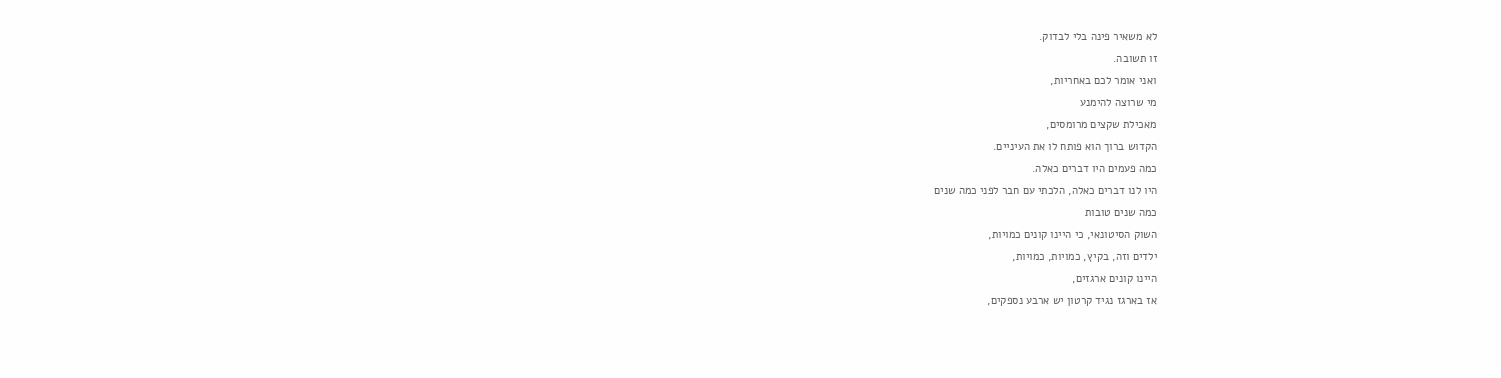לא משאיר פינה בלי לבדוק.
זו תשובה.
ואני אומר לכם באחריות,
מי שרוצה להימנע
מאכילת שקצים מרומסים,
הקדוש ברוך הוא פותח לו את העיניים.
כמה פעמים היו דברים כאלה.
היו לנו דברים כאלה, הלכתי עם חבר לפני כמה שנים
כמה שנים טובות
השוק הסיטונאי, כי היינו קונים כמויות,
ילדים וזה, בקיץ, כמויות, כמויות,
היינו קונים ארגזים,
אז בארגז נגיד קרטון יש ארבע נספקים,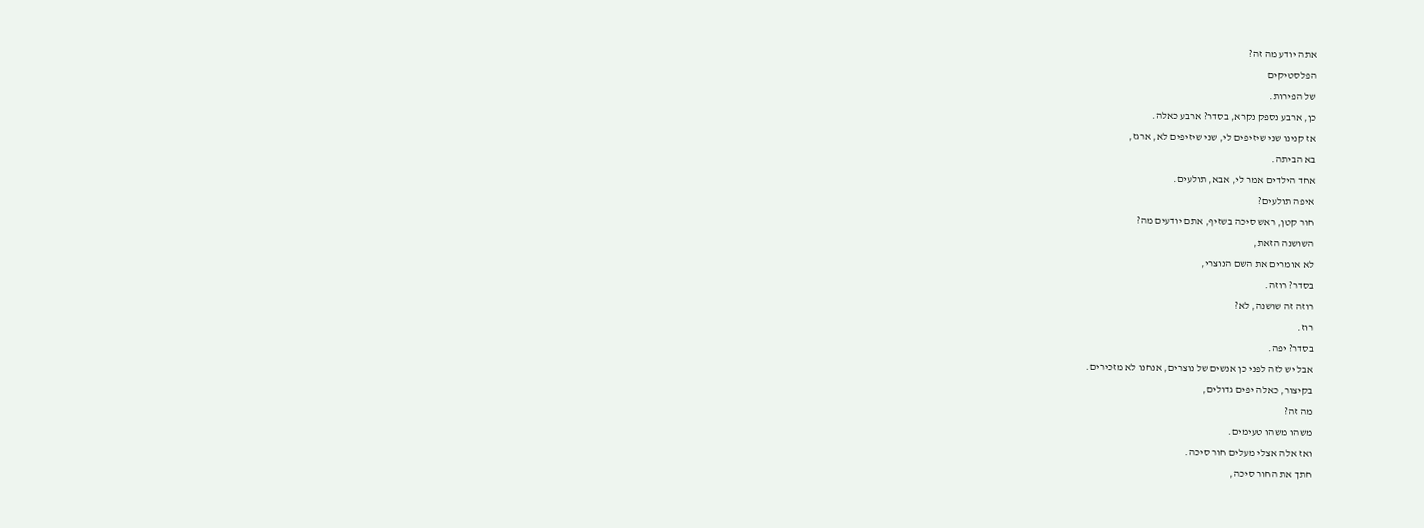אתה יודע מה זה?
הפלסטיקים
של הפירות.
כן, ארבע נספק נקרא, בסדר? ארבע כאלה.
אז קנינו שני שיזיפים לי, שני שיזיפים לא, ארגז,
בא הביתה.
אחד הילדים אמר לי, אבא, תולעים.
איפה תולעים?
חור קטן, ראש סיכה בשזיף, אתם יודעים מה?
השושנה הזאת,
לא אומרים את השם הנוצרי,
בסדר? רוזה.
רוזה זה שושנה, לא?
רוז.
בסדר? יפה.
אבל יש לזה לפני כן אנשים של נוצרים, אנחנו לא מזכירים.
בקיצור, כאלה יפים גדולים,
מה זה?
משהו משהו טעימים.
ואז אלה אצלי מעלים חור סיכה.
חתך את החור סיכה,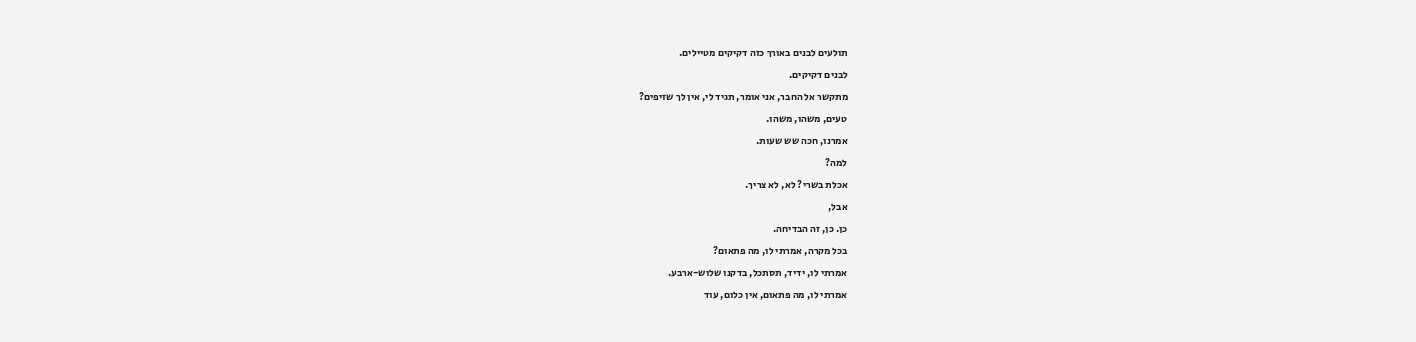תולעים לבנים באורך כזה דקיקים מטיילים.
לבנים דקיקים.
מתקשר אל החבר, אני אומר, תגיד לי, אין לך שזיפים?
טעים, משהו, משהו.
אמרנו, חכה שש שעות.
למה?
אכלת בשרי? לא, לא צריך.
אבל,
כן. כן, זה הבדיחה.
בכל מקרה, אמרתי לו, מה פתאום?
אמרתי לו, ידיד, תסתכל, בדקנו שלוש-ארבע.
אמרתי לו, מה פתאום, אין כלום, עוד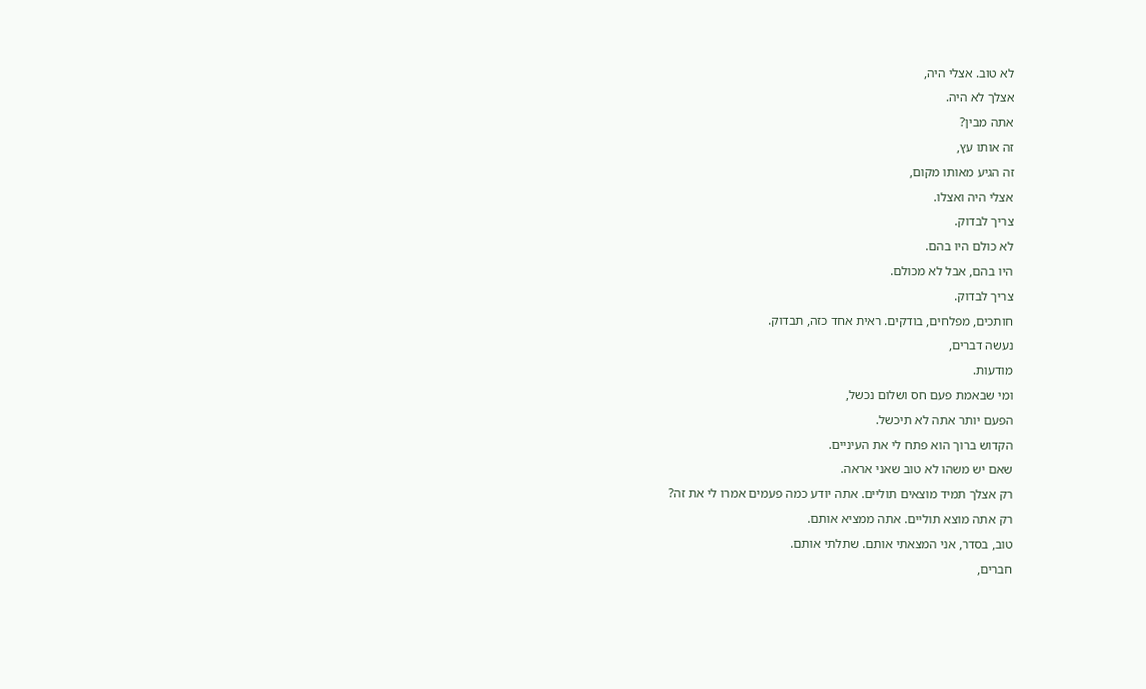לא טוב. אצלי היה,
אצלך לא היה.
אתה מבין?
זה אותו עץ,
זה הגיע מאותו מקום,
אצלי היה ואצלו.
צריך לבדוק.
לא כולם היו בהם.
היו בהם, אבל לא מכולם.
צריך לבדוק.
חותכים, מפלחים, בודקים. ראית אחד כזה, תבדוק.
נעשה דברים,
מודעות.
ומי שבאמת פעם חס ושלום נכשל,
הפעם יותר אתה לא תיכשל.
הקדוש ברוך הוא פתח לי את העיניים.
שאם יש משהו לא טוב שאני אראה.
רק אצלך תמיד מוצאים תוליים. אתה יודע כמה פעמים אמרו לי את זה?
רק אתה מוצא תוליים. אתה ממציא אותם.
טוב, בסדר, אני המצאתי אותם. שתלתי אותם.
חברים,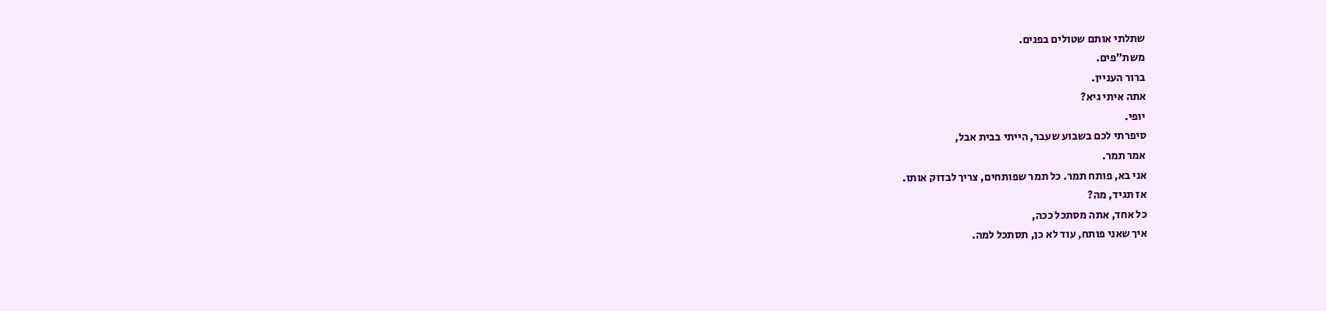שתלתי אותם שטולים בפנים.
משת״פים.
ברור העניין.
אתה איתי גיא?
יופי.
סיפרתי לכם בשבוע שעבר, הייתי בבית אבל,
אמר תמר.
אני בא, פותח תמר. כל תמר שפותחים, צריך לבדוק אותו.
אז תגיד, מה?
כל אחד, אתה מסתכל ככה,
איך שאני פותח, עוד לא כן, תסתכל למה.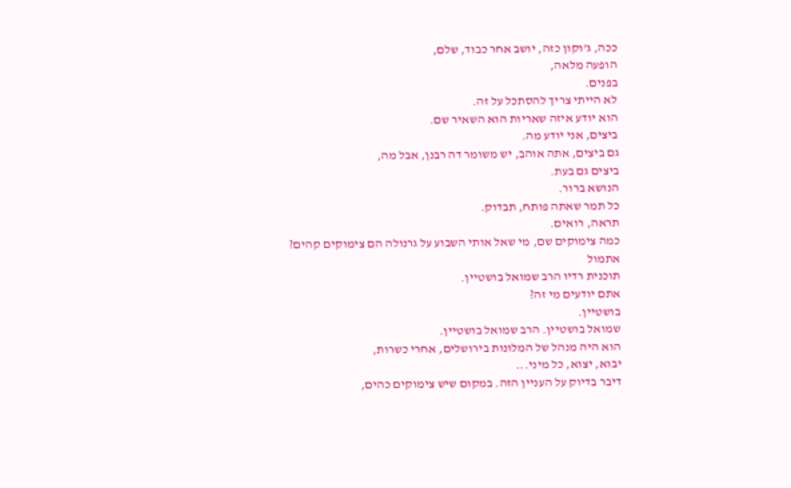ככה, ג'וקון כזה, יושב אחר כבוד, שלם,
הופעה מלאה,
בפנים.
לא הייתי צריך להסתכל על זה.
הוא יודע איזה שאריות הוא השאיר שם.
ביצים, אני יודע מה.
גם ביצים, אתה אוהב, יש משומר דה רבנן, אבל מה,
ביצים גם בעת.
הנושא ברור.
כל תמר שאתה פותח, תבדוק.
תראה, רואים.
כמה צימוקים שם, מי שאל אותי השבוע על גרנולה הם צימוקים קהים?
אתמול
תוכנית רדיו הרב שמואל בושטיין.
אתם יודעים מי זה?
בושטיין.
שמואל בושטיין. הרב שמואל בושטיין.
הוא היה מנהל של המלונות בירושלים, אחרי כשרות,
יבוא, יצוא, כל מיני...
דיבר בדיוק על העניין הזה. במקום שיש צימוקים כהים,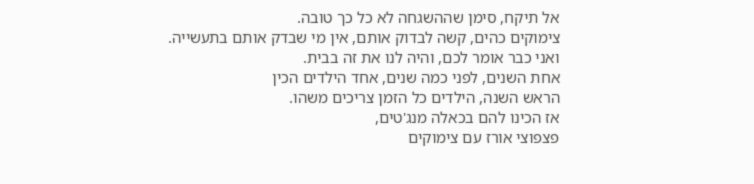אל תיקח, סימן שההשגחה לא כל כך טובה.
צימוקים כהים, קשה לבדוק אותם, אין מי שבדק אותם בתעשייה.
ואני כבר אומר לכם, והיה לנו את זה בבית.
אחת השנים, לפני כמה שנים, אחד הילדים הכין
הראש השנה, הילדים כל הזמן צריכים משהו.
אז הכינו להם בכאלה מנג'טים,
פצפוצי אורז עם צימוקים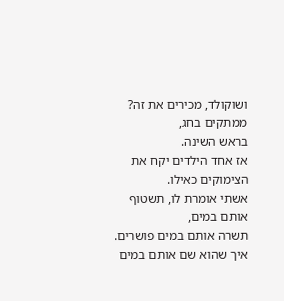ושוקולד, מכירים את זה?
ממתקים בחג,
בראש השינה.
אז אחד הילדים יקח את הצימוקים כאילו.
אשתי אומרת לו, תשטוף אותם במים,
תשרה אותם במים פושרים.
איך שהוא שם אותם במים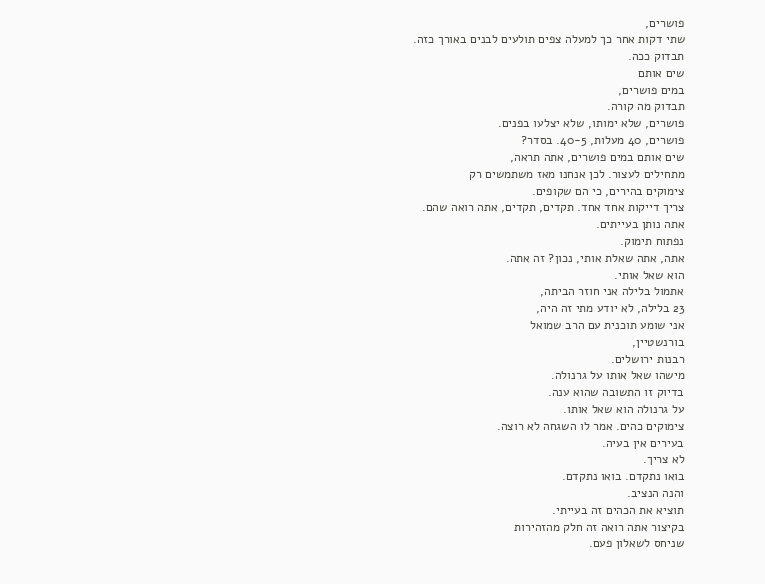פושרים,
שתי דקות אחר כך למעלה צפים תולעים לבנים באורך כזה.
תבדוק ככה.
שים אותם
במים פושרים,
תבדוק מה קורה.
פושרים, שלא ימותו, שלא יצלעו בפנים.
פושרים, 40 מעלות, 40-5. בסדר?
שים אותם במים פושרים, אתה תראה,
מתחילים לעצור. לכן אנחנו מאז משתמשים רק
צימוקים בהירים, כי הם שקופים.
צריך דייקות אחד אחד. תקדים, תקדים, אתה רואה שהם.
אתה נותן בעייתים.
נפתוח תימוק.
אתה, אתה שאלת אותי, נכון? זה אתה.
הוא שאל אותי.
אתמול בלילה אני חוזר הביתה,
23 בלילה, לא יודע מתי זה היה,
אני שומע תוכנית עם הרב שמואל
בורנשטיין,
רבנות ירושלים.
מישהו שאל אותו על גרנולה.
בדיוק זו התשובה שהוא ענה.
על גרנולה הוא שאל אותו.
צימוקים כהים. אמר לו השגחה לא רוצה.
בעירים אין בעיה.
לא צריך.
בואו נתקדם. בואו נתקדם.
והנה הנציב.
תוציא את הכהים זה בעייתי.
בקיצור אתה רואה זה חלק מהזהירות
שניחס לשאלון פעם.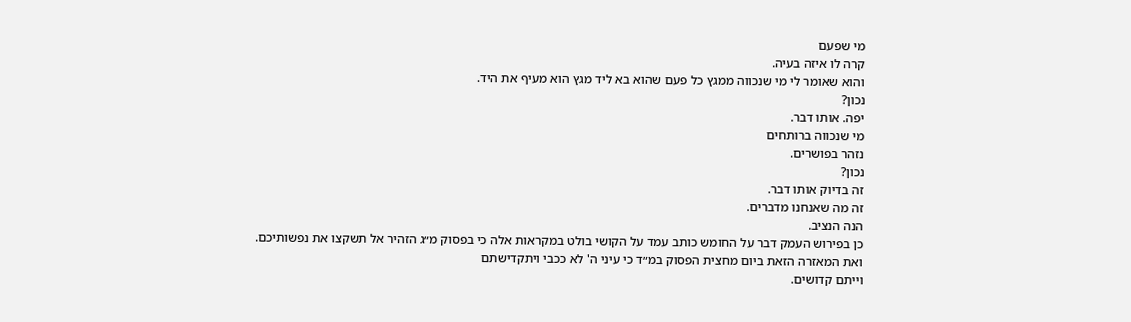מי שפעם
קרה לו איזה בעיה.
והוא שאומר לי מי שנכווה ממגץ כל פעם שהוא בא ליד מגץ הוא מעיף את היד.
נכון?
יפה. אותו דבר.
מי שנכווה ברותחים
נזהר בפושרים.
נכון?
זה בדיוק אותו דבר.
זה מה שאנחנו מדברים.
הנה הנציב.
כן בפירוש העמק דבר על החומש כותב עמד על הקושי בולט במקראות אלה כי בפסוק מ״ג הזהיר אל תשקצו את נפשותיכם.
ואת המאזרה הזאת ביום מחצית הפסוק במ״ד כי עיני ה' לא ככבי ויתקדישתם
וייתם קדושים.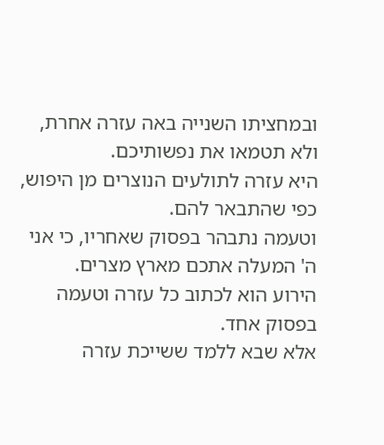ובמחציתו השנייה באה עזרה אחרת, ולא תטמאו את נפשותיכם.
היא עזרה לתולעים הנוצרים מן היפוש, כפי שהתבאר להם.
וטעמה נתבהר בפסוק שאחריו, כי אני ה' המעלה אתכם מארץ מצרים.
הירוע הוא לכתוב כל עזרה וטעמה בפסוק אחד.
אלא שבא ללמד ששייכת עזרה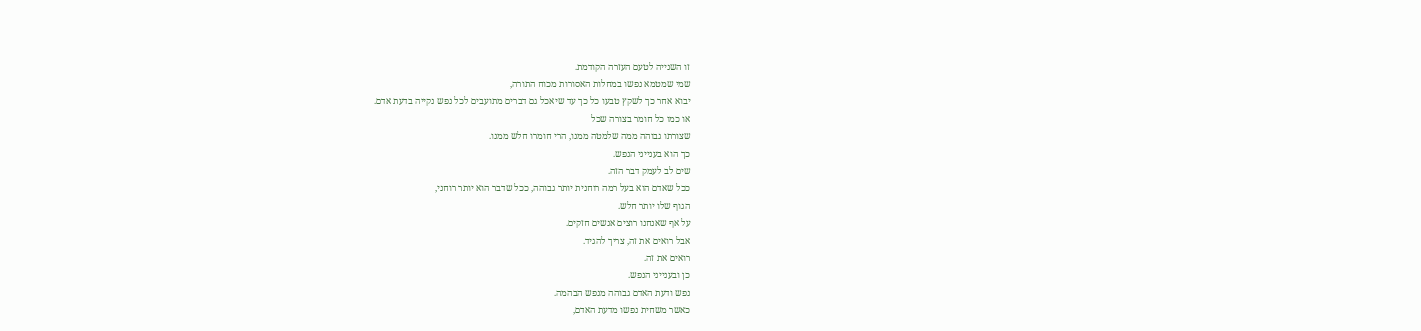זו השנייה לטעם העזרה הקודמת.
שמי שמטמא נפשו במחלות האסורות מכוח התורה,
יבוא אחר כך לשקץ טבעו כל כך עד שיאכל גם דברים מתועבים לכל נפש נקייה בדעת אדם.
או כמו כל חומר בצורה שכל
שצורתו גבוהה ממה שלמטה ממנו, הרי חומרו חלש ממנו.
כך הוא בענייני הנפש.
שים לב לעמק דבר הזה.
ככל שאדם הוא בעל רמה רוחנית יותר גבוהה, ככל שדבר הוא יותר רוחני,
הגוף שלו יותר חלש.
על אף שאנחנו רוצים אנשים חזקים.
אבל רואים את זה, צריך להגיד.
רואים את זה.
כן ובענייני הנפש.
נפש ודעת האדם גבוהה מנפש הבהמה.
כאשר משחית נפשו מדעת האדם,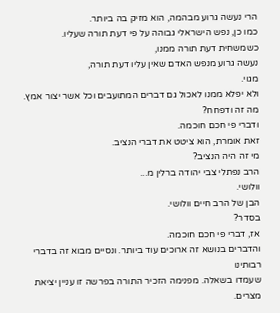הרי נעשה גרוע מבהמה, הוא מזיק בה ביותר.
כמו כן, נפש הישראלי גבוהה על פי דעת תורה שעליו.
כשמשחית דעת תורה ממנו,
נעשה גרוע מנפש האדם שאין עליו דעת תורה,
מגוי.
ולא יפלא ממנו לאכול גם דברים המתועבים וכל אשר יצור אמץ.
מה זה ודפחח?
ודברי פי חכם חוכמה.
זאת אומרת, הוא ציטט את דברי הנציב.
מי זה היה הנציב?
הרב נפתלי צבי יהודה ברלין מ...
וולושי.
הבן של הרב חיים וולושי.
בסדר?
אז, דברי פי חכם חוכמה.
והדברים בנושא זה ארוכים עוד ביותר. ונסיים מבוא זה בדברי רבותינו
שעמדו בשאלה. מפנימה הזכיר התורה בפרשה זו עניין יציאת מצרים.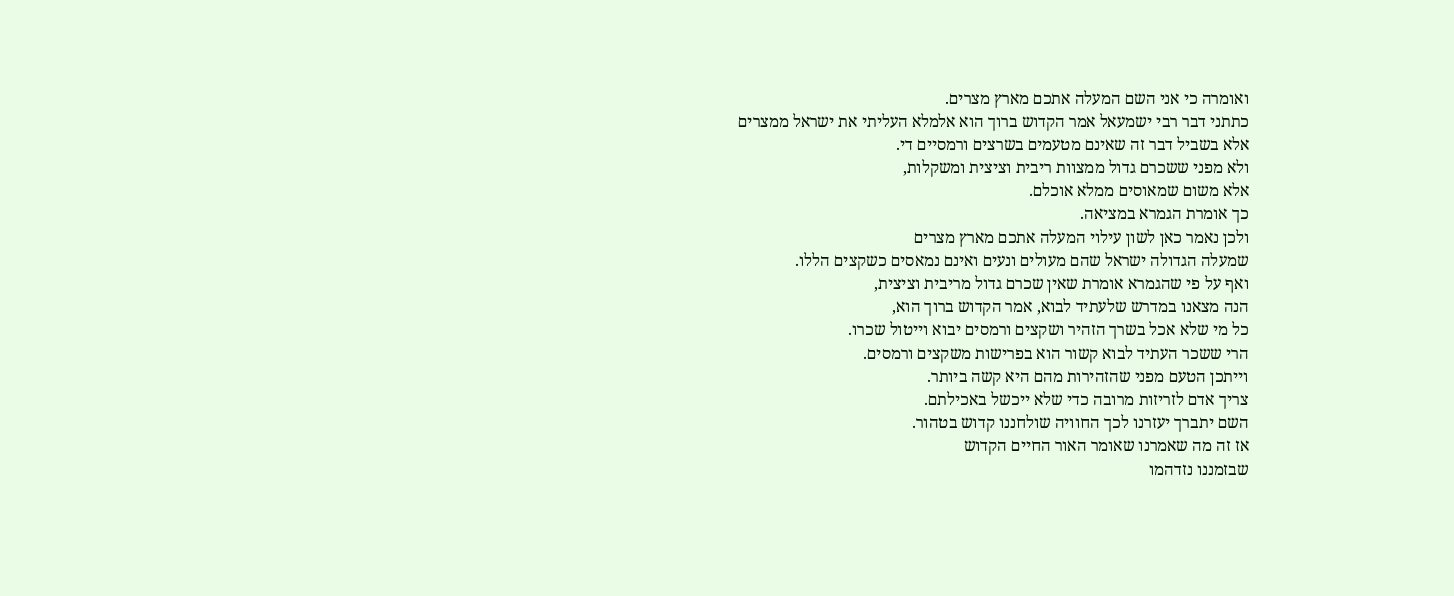ואומרה כי אני השם המעלה אתכם מארץ מצרים.
כתתני דבר רבי ישמעאל אמר הקדוש ברוך הוא אלמלא העליתי את ישראל ממצרים
אלא בשביל דבר זה שאינם מטעמים בשרצים ורמסיים די.
ולא מפני ששכרם גדול ממצוות ריבית וציצית ומשקלות,
אלא משום שמאוסים ממלא אוכלם.
כך אומרת הגמרא במציאה.
ולכן נאמר כאן לשון עילוי המעלה אתכם מארץ מצרים
שמעלה הגדולה ישראל שהם מעולים ונעים ואינם נמאסים כשקצים הללו.
ואף על פי שהגמרא אומרת שאין שכרם גדול מריבית וציצית,
הנה מצאנו במדרש שלעתיד לבוא, אמר הקדוש ברוך הוא,
כל מי שלא אכל בשרך הזהיר ושקצים ורמסים יבוא וייטול שכרו.
הרי ששכר העתיד לבוא קשור הוא בפרישות משקצים ורמסים.
וייתכן הטעם מפני שהזהירות מהם היא קשה ביותר.
צריך אדם לזריזות מרובה כדי שלא ייכשל באכילתם.
השם יתברך יעזרנו לכך החוויה שולחננו קדוש בטהור.
אז זה מה שאמרנו שאומר האור החיים הקדוש
שבזמננו נזדהמו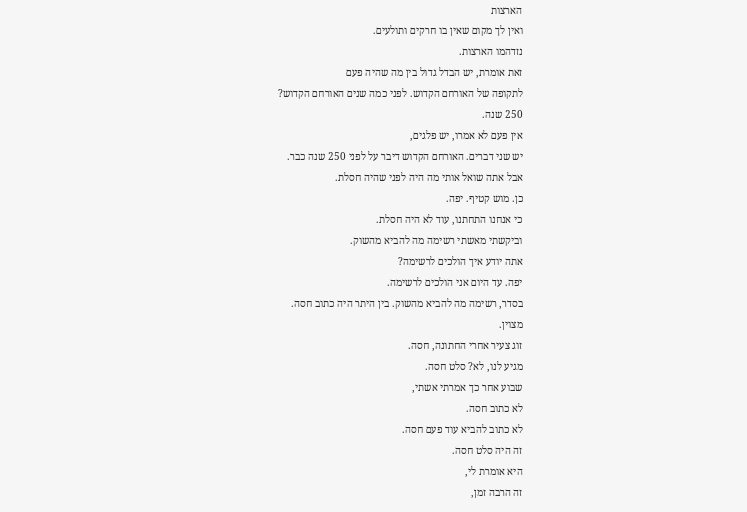הארצות
ואין לך מקום שאין בו חרקים ותולעים.
נזדהמו הארצות.
זאת אומרת, יש הבדל גדול בין מה שהיה פעם
לתקופה של האורחם הקדוש. לפני כמה שנים האורחם הקדוש?
250 שנה.
אין פעם לא אמרו, יש פלגים,
יש שני דברים. האורחם הקדוש דיבר על לפני 250 שנה כבר.
אבל אתה שואל אותי מה היה לפני שהיה חסלת.
כן. מוש קטיף. יפה.
כי אנחנו התחתנו, עוד לא היה חסלת.
וביקשתי מאשתי רשימה מה להביא מהשוק.
אתה יודע איך הולכים לרשימה?
יפה. עד היום אני הולכים לרשימה.
בסדר, רשימה מה להביא מהשוק. בין היתר היה כתוב חסה.
מצוין.
זוג צעיר אחרי החתונה, חסה.
מגיע לנו, לא? סלט חסה.
שבוע אחר כך אמרתי אשתי,
לא כתוב חסה.
לא כתוב להביא עוד פעם חסה.
זה היה סלט חסה.
היא אומרת לי,
זה הרבה זמן,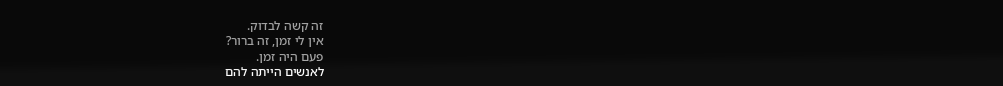זה קשה לבדוק.
אין לי זמן, זה ברור?
פעם היה זמן.
לאנשים הייתה להם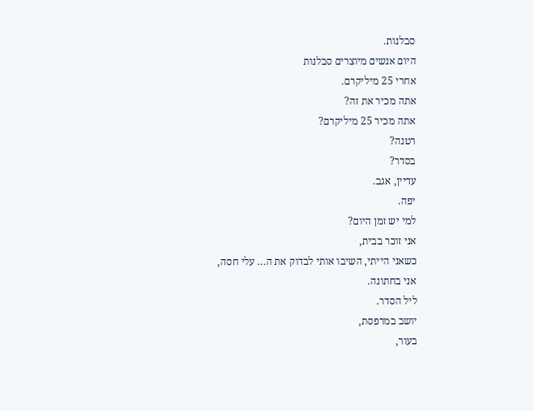סבלנות.
היום אנשים מיוצרים סבלנות
אחרי 25 מיליקרם.
אתה מכיר את זה?
אתה מכיר 25 מיליקרם?
רטנה?
בסדר?
עדיין, אגב.
יפה.
למי יש זמן היום?
אני זוכר בבית,
כשאני הייתי, השיבו אותי לבדוק את ה... עלי חסה,
אני בחתונה.
ליל הסדר.
יושב במרפסת,
בעור,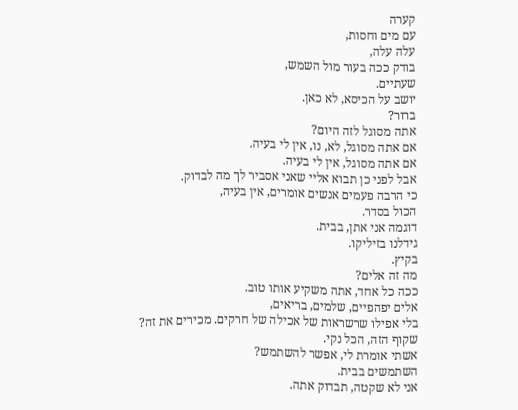קערה
עם מים וחסות,
עלה עלה,
בודק ככה בעור מול השמש,
שעתיים.
יושב על הכיסא, לא כאן.
ברור?
אתה מסוגל לזה היום?
אם אתה מסוגל, לא, נו, אין לי בעיה.
אם אתה מסוגל, אין לי בעיה.
אבל לפני כן תבוא אליי שאני אסביר לך מה לבדוק.
כי הרבה פעמים אנשים אומרים, אין בעיה,
הכול בסדר.
דוגמה אני אתן, בבית.
גידלנו בזיליקו.
בקיץ.
מה זה אלים?
ככה כל אחד, אתה משקיע אותו טוב.
אלים יפהפיים, שלמים, בריאים,
בלי אפילו שרשראות של אכילה של חרקים. מכירים את זה?
שקוף הזה, הכל נקי.
אשתי אומרת לי, אפשר להשתמש?
השתמשים בבית.
אני לא שקטה, תבדוק אתה.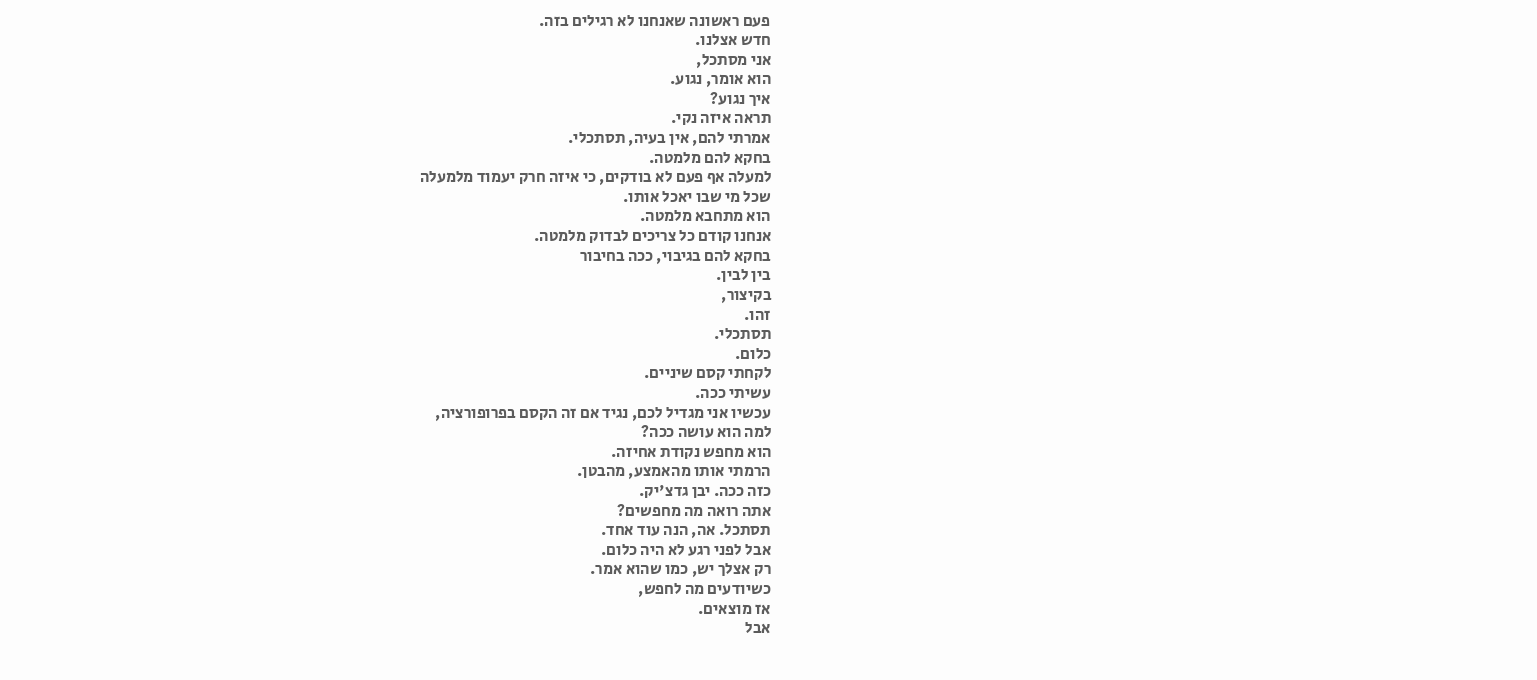פעם ראשונה שאנחנו לא רגילים בזה.
חדש אצלנו.
אני מסתכל,
הוא אומר, נגוע.
איך נגוע?
תראה איזה נקי.
אמרתי להם, אין בעיה, תסתכלי.
בחקא להם מלמטה.
למעלה אף פעם לא בודקים, כי איזה חרק יעמוד מלמעלה
שכל מי שבו יאכל אותו.
הוא מתחבא מלמטה.
אנחנו קודם כל צריכים לבדוק מלמטה.
בחקא להם בגיבוי, ככה בחיבור
בין לבין.
בקיצור,
זהו.
תסתכלי.
כלום.
לקחתי קסם שיניים.
עשיתי ככה.
עכשיו אני מגדיל לכם, נגיד אם זה הקסם בפרופורציה,
למה הוא עושה ככה?
הוא מחפש נקודת אחיזה.
הרמתי אותו מהאמצע, מהבטן.
כזה ככה. יבן גדצ'יק.
אתה רואה מה מחפשים?
תסתכל. אה, הנה עוד אחד.
אבל לפני רגע לא היה כלום.
רק אצלך יש, כמו שהוא אמר.
כשיודעים מה לחפש,
אז מוצאים.
אבל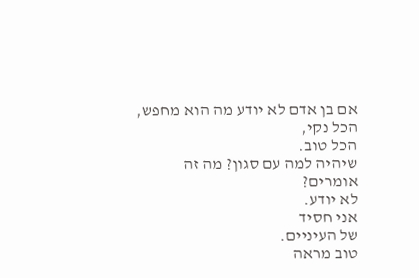אם בן אדם לא יודע מה הוא מחפש,
הכל נקי,
הכל טוב.
שיהיה למה עם סגון? מה זה אומרים?
לא יודע.
אני חסיד
של העיניים.
טוב מראה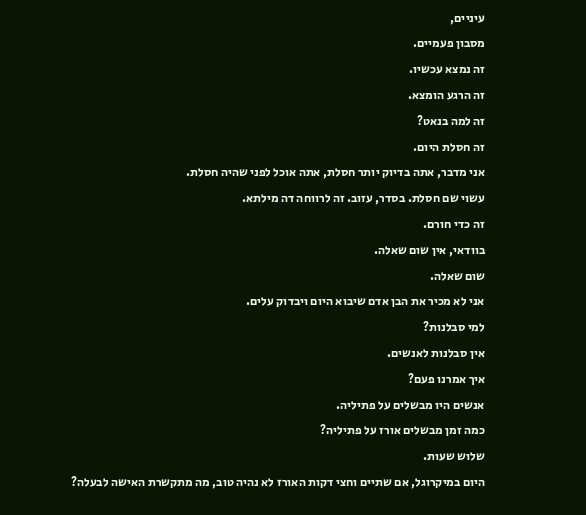עיניים,
מסבון פעמיים.
זה נמצא עכשיו.
זה הרגע הומצא.
זה למה בנאט?
זה חסלת היום.
אני מדבר, אתה בדיוק יותר חסלת, אתה אוכל לפני שהיה חסלת.
עשוי שם חסלת. בסדר, עזוב. זה לרווחה דה מילתא.
זה כדי חורם.
בוודאי, אין שום שאלה.
שום שאלה.
אני לא מכיר את הבן אדם שיבוא היום ויבדוק עלים.
למי סבלנות?
אין סבלנות לאנשים.
איך אמרנו פעם?
אנשים היו מבשלים על פתיליה.
כמה זמן מבשלים אורז על פתיליה?
שלוש שעות.
היום במיקרוגל, אם שתיים וחצי דקות האורז לא נהיה טוב, מה מתקשרת האישה לבעלה?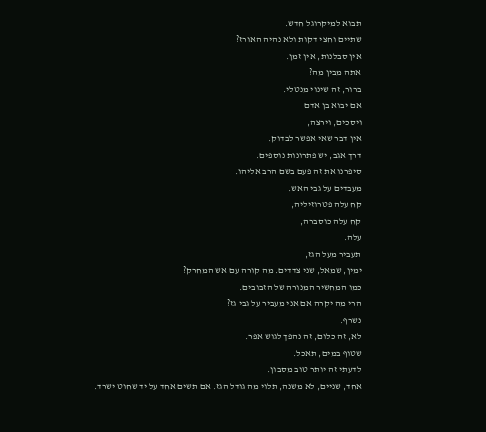תבוא למיקרוגל חדש.
שתיים וחצי דקות ולא נהיה האורז?
אין סבלנות, אין זמן.
אתה מבין מה?
ברור, זה שינוי מנטלי.
אם יבוא בן אדם
ויסכים, וירצה,
אין דבר שאי אפשר לבדוק.
דרך אגב, יש פתרונות נוספים.
סיפרנו את זה פעם בשם הרב אליהו.
מעבדים על גבי האש.
קח עלה פטרוזיליה,
קח עלה כוסברה,
עלה.
תעביר מעל הגז,
ימין, שמאל, שני צדדים. מה קורה עם אש המחרק?
כמו המחשיר המנורה של הזבובים.
הרי מה יקרה אם אני מעביר על גבי גז?
נשרף.
לא, זה כלום, זה נהפך לגוש אפר.
שטוף במים, תאכל.
לדעתי זה יותר טוב מסבון.
אחד, שניים, לא משנה, תלוי מה גודל הגז. אם תשים אחד על יד שחוט ישרד.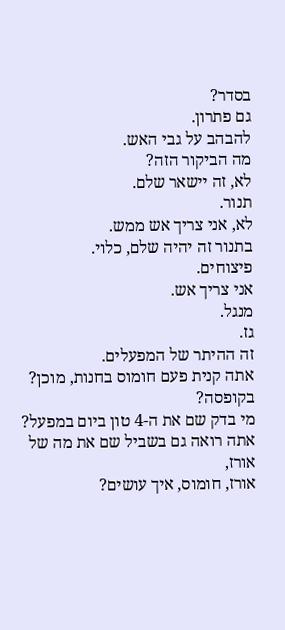בסדר?
גם פתרון.
להבהב על גבי האש.
מה הביקור הזה?
לא, זה יישאר שלם.
תנור.
לא, אני צריך אש ממש.
בתנור זה יהיה שלם, כלוי.
פיצוחים.
אני צריך אש.
מנגל.
גז.
זה ההיתר של המפעלים.
אתה קנית פעם חומוס בחנות, מוכן?
בקופסה?
מי בדק שם את ה-4 טון ביום במפעל?
אתה רואה גם בשביל שם את מה של אורז,
אורז, חומוס, איך עושים?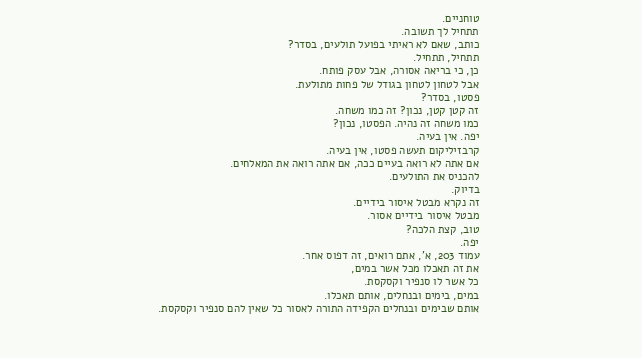טוחניים.
תתחיל לך תשובה.
כותב, שאם לא ראיתי בפועל תולעים, בסדר?
תתחיל, תתחיל.
כן, כי בריאה אסורה, אבל עסק פותח.
אבל לטחון לטחון בגודל של פחות מתולעת.
פסטו, בסדר?
זה קטן קטן, נכון? זה כמו משחה.
כמו משחה זה נהיה. הפסטו, נכון?
יפה. אין בעיה.
קרבזיליקום תעשה פסטו, אין בעיה.
אם אתה לא רואה בעיים ככה, אם אתה רואה את המאלחים.
להכניס את התולעים.
בדיוק.
זה נקרא מבטל איסור בידיים.
מבטל איסור בידיים אסור.
טוב, קצת הלכה?
יפה.
עמוד 203, א', אתם רואים, זה דפוס אחר.
את זה תאכלו מכל אשר במים,
כל אשר לו סנפיר וקסקסת.
במים, בימים ובנחלים, אותם תאכלו.
אותם שבימים ובנחלים הקפידה התורה לאסור כל שאין להם סנפיר וקסקסת.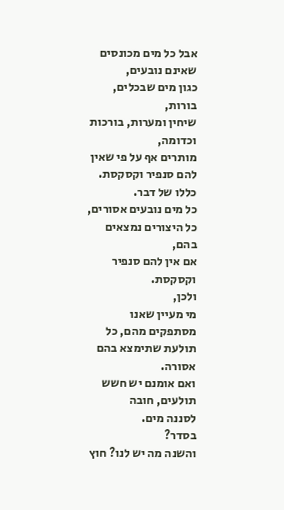אבל כל מים מכונסים שאינם נובעים,
כגון מים שבכלים,
בורות,
שיחין ומערות, בורכות וכדומה,
מותרים אף על פי שאין להם סנפיר וקסקסת.
כללו של דבר.
כל מים נובעים אסורים, כל היצורים נמצאים בהם,
אם אין להם סנפיר וקסקסת.
ולכן,
מי מעיין שאנו מסתפקים מהם, כל תולעת שתימצא בהם אסורה.
ואם אומנם יש חשש תולעים, חובה
לסננה מים.
בסדר?
והשנה מה יש לנו? חוץ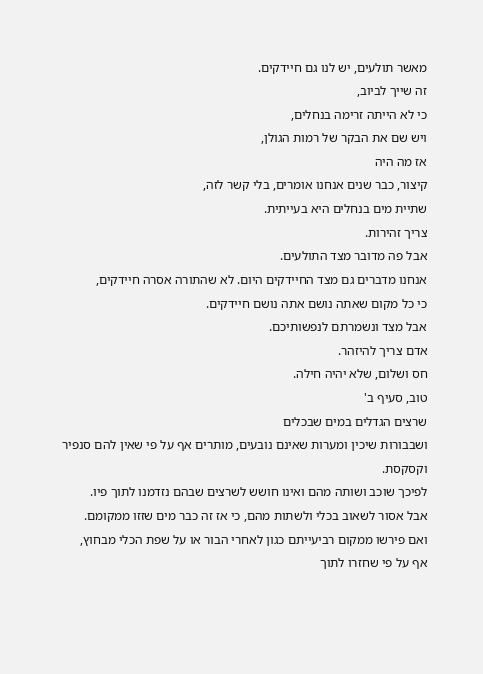מאשר תולעים, יש לנו גם חיידקים.
זה שייך לביוב,
כי לא הייתה זרימה בנחלים,
ויש שם את הבקר של רמות הגולן,
אז מה היה
קיצור, כבר שנים אנחנו אומרים, בלי קשר לזה,
שתיית מים בנחלים היא בעייתית.
צריך זהירות.
אבל פה מדובר מצד התולעים.
אנחנו מדברים גם מצד החיידקים היום. לא שהתורה אסרה חיידקים,
כי כל מקום שאתה נושם אתה נושם חיידקים.
אבל מצד ונשמרתם לנפשותיכם.
אדם צריך להיזהר.
חס ושלום, שלא יהיה חילה.
טוב, סעיף ב'
שרצים הגדלים במים שבכלים
ושבבורות שיכין ומערות שאינם נובעים, מותרים אף על פי שאין להם סנפיר וקסקסת.
לפיכך שוכב ושותה מהם ואינו חושש לשרצים שבהם נזדמנו לתוך פיו.
אבל אסור לשאוב בכלי ולשתות מהם, כי אז זה כבר מים שזזו ממקומם.
ואם פירשו ממקום רביעייתם כגון לאחרי הבור או על שפת הכלי מבחוץ,
אף על פי שחזרו לתוך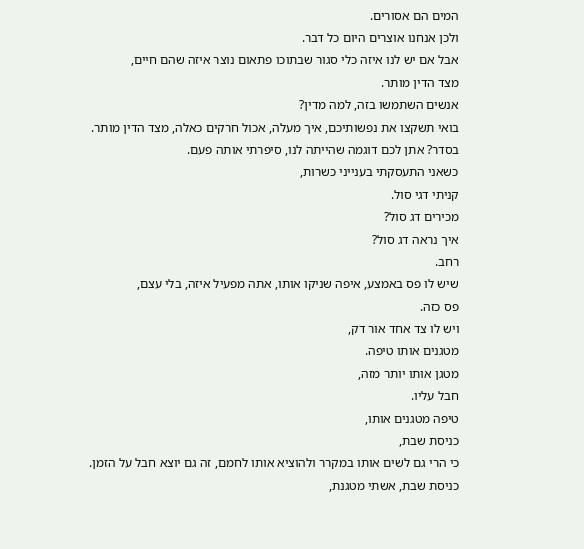המים הם אסורים.
ולכן אנחנו אוצרים היום כל דבר.
אבל אם יש לנו איזה כלי סגור שבתוכו פתאום נוצר איזה שהם חיים,
מצד הדין מותר.
אנשים השתמשו בזה, למה מדין?
בואי תשקצו את נפשותיכם, איך מעלה, אכול חרקים כאלה, מצד הדין מותר.
בסדר? אתן לכם דוגמה שהייתה לנו, סיפרתי אותה פעם.
כשאני התעסקתי בענייני כשרות,
קניתי דגי סול.
מכירים דג סול?
איך נראה דג סול?
רחב.
שיש לו פס באמצע, איפה שניקו אותו, אתה מפעיל איזה, בלי עצם,
פס כזה.
ויש לו צד אחד אור דק,
מטגנים אותו טיפה.
מטגן אותו יותר מזה,
חבל עליו.
טיפה מטגנים אותו,
כניסת שבת,
כי הרי גם לשים אותו במקרר ולהוציא אותו לחמם, זה גם יוצא חבל על הזמן.
כניסת שבת, אשתי מטגנת,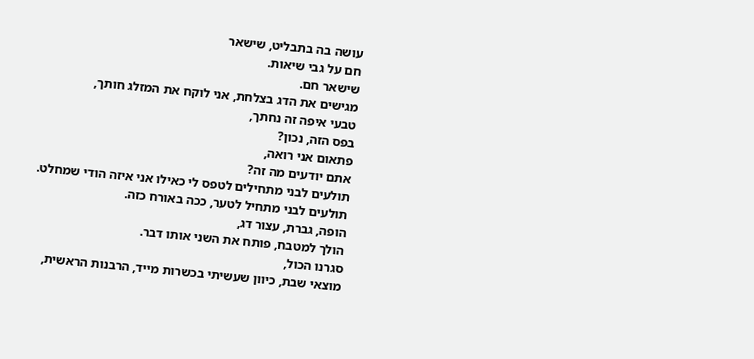עושה בה בתבליט, שישאר
חם על גבי שיאות.
שישאר חם.
מגישים את הדג בצלחת, אני לוקח את המזלג חותך,
טבעי איפה זה נחתך,
בפס הזה, נכון?
פתאום אני רואה,
אתם יודעים מה זה?
תולעים לבני מתחילים לטפס לי כאילו אני איזה הודי שמחלט.
תולעים לבני מתחיל לטער, ככה באורח כזה.
הופה, גברת, עצור דג,
הולך למטבח, פותח את השני אותו דבר.
סגרנו הכול,
מוצאי שבת, כיוון שעשיתי בכשרות מייד, הרבנות הראשית,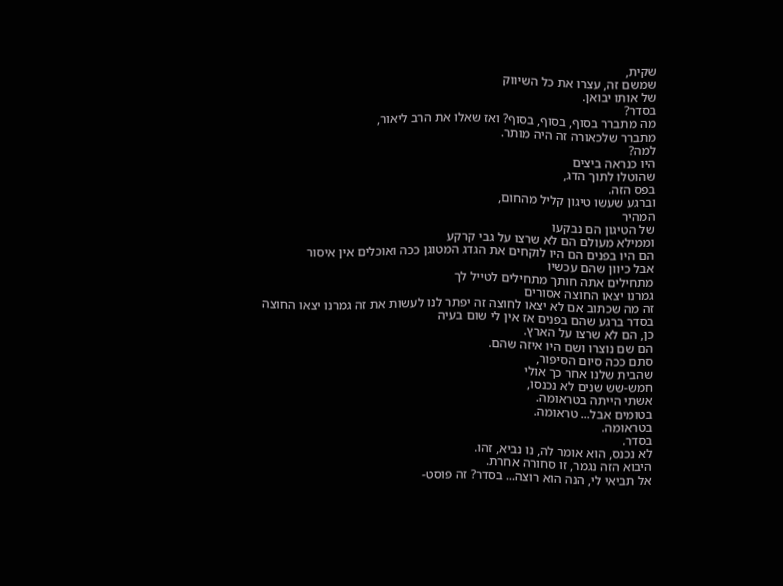שקית,
שמשם זה, עצרו את כל השיווק
של אותו יבואן.
בסדר?
מה מתברר בסוף, בסוף, בסוף? ואז שאלו את הרב ליאור,
מתברר שלכאורה זה היה מותר.
למה?
היו כנראה ביצים
שהוטלו לתוך הדג,
בפס הזה.
וברגע שעשו טיגון קליל מהחום,
המהיר
של הטיגון הם נבקעו
וממילא מעולם הם לא שרצו על גבי קרקע
הם היו בפנים הם היו לוקחים את הגדג המטוגן ככה ואוכלים אין איסור
אבל כיוון שהם עכשיו
מתחילים אתה חותך מתחילים לטייל לך
גמרנו יצאו החוצה אסורים
זה מה שכתוב אם לא יצאו לחוצה זה יפתר לנו לעשות את זה גמרנו יצאו החוצה
בסדר ברגע שהם בפנים אז אין לי שום בעיה
כן, הם לא שרצו על הארץ.
הם שם נוצרו ושם היו איזה שהם.
סתם ככה סיום הסיפור,
שהבית שלנו אחר כך אולי
חמש-שש שנים לא נכנסו,
אשתי הייתה בטראומה.
בטומים אבל... טראומה.
בטראומה.
בסדר.
לא נכנס, הוא אומר לה, נו נביא, זהו.
היבוא הזה נגמר, זו סחורה אחרת.
אל תביאי לי, הנה הוא רוצה... בסדר? זה פוסט-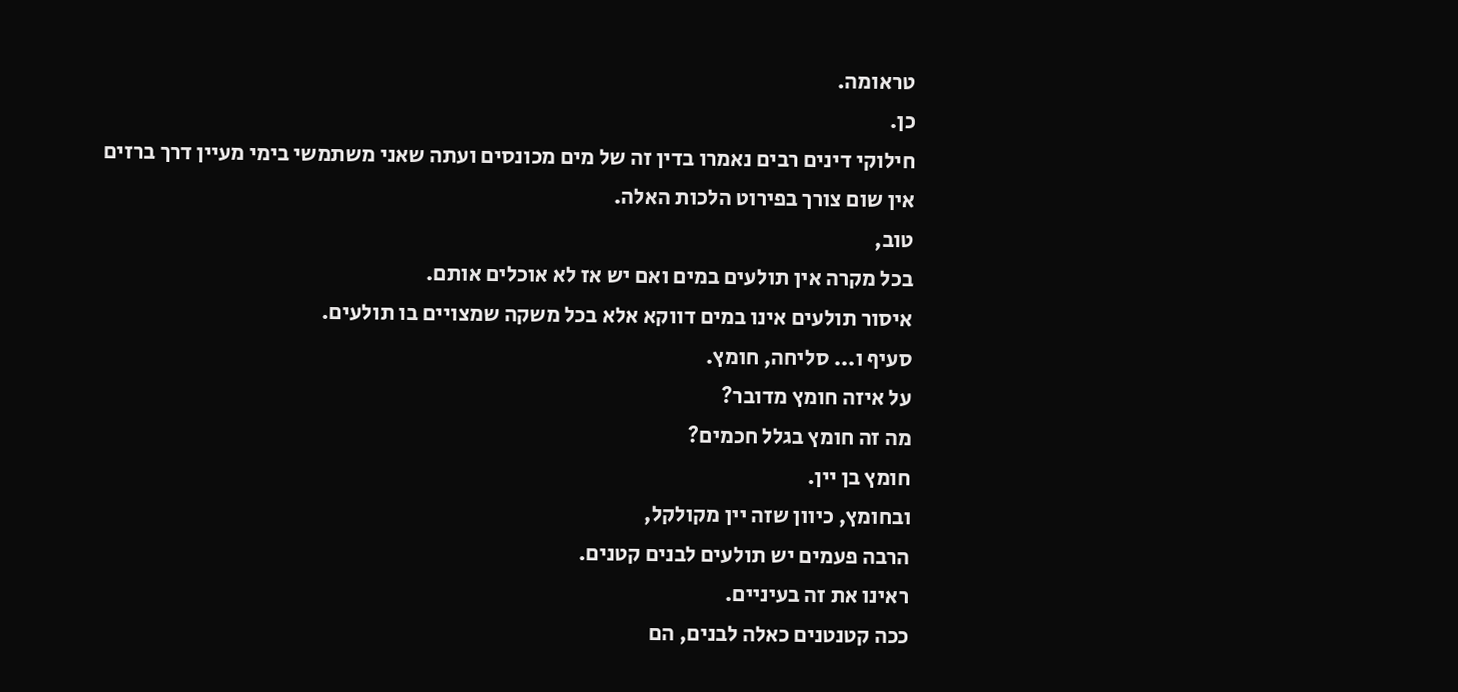טראומה.
כן.
חילוקי דינים רבים נאמרו בדין זה של מים מכונסים ועתה שאני משתמשי בימי מעיין דרך ברזים
אין שום צורך בפירוט הלכות האלה.
טוב,
בכל מקרה אין תולעים במים ואם יש אז לא אוכלים אותם.
איסור תולעים אינו במים דווקא אלא בכל משקה שמצויים בו תולעים.
סעיף ו... סליחה, חומץ.
על איזה חומץ מדובר?
מה זה חומץ בגלל חכמים?
חומץ בן יין.
ובחומץ, כיוון שזה יין מקולקל,
הרבה פעמים יש תולעים לבנים קטנים.
ראינו את זה בעיניים.
ככה קטנטנים כאלה לבנים, הם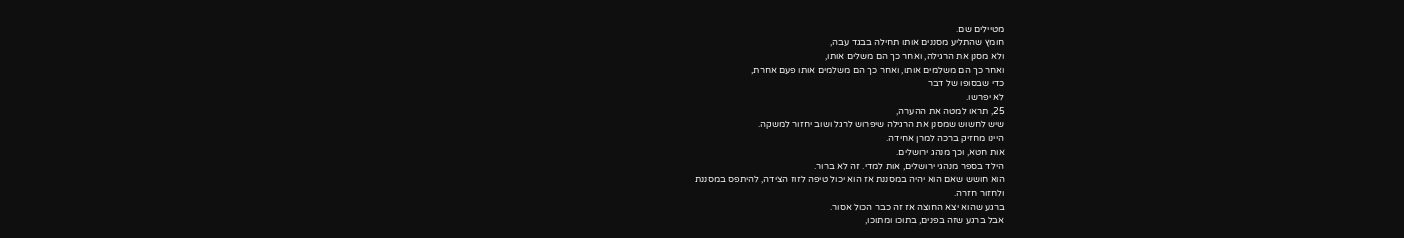מטיילים שם.
חומץ שהתליע מסננים אותו תחילה בבגד עבה,
ולא מסנן את הרגילה, ואחר כך הם משלים אותו,
ואחר כך הם משלמים אותו, ואחר כך הם משלמים אותו פעם אחרת,
כדי שבסופו של דבר
לא יפרשו.
25, תראו למטה את ההערה,
שיש לחשוש שמסנן את הרגילה שיפרוש לרגל ושוב יחזור למשקה.
היינו מחזיק ברכה למרן אחידה.
אות חטא, וכך מנהג ירושלים.
הילד בספר מנהגי ירושלים, אות למדי. זה לא ברור.
הוא חושש שאם הוא יהיה במסננת אז הוא יכול טיפה לזוז הצידה, להיתפס במסננת
ולחזור חזרה.
ברגע שהוא יצא החוצה אז זה כבר הכול אסור.
אבל ברגע שזה בפנים, בתוכו ומתוכו,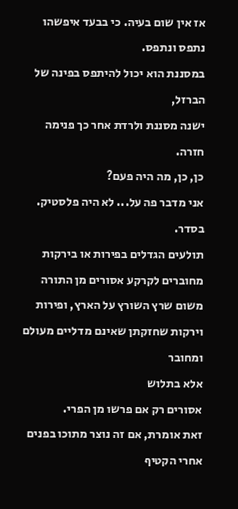אז אין שום בעיה. כי בבעד איפשהו נתפס ונתפס.
במסננת הוא יכול להיתפס בפינה של הברזל,
ישנה מסננת ולרדת אחר כך פנימה חזרה.
כן, כן, מה היה פעם?
אני מדבר פה על... לא היה פלסטיק.
בסדר.
תולעים הגדלים בפירות או בירקות מחוברים לקרקע אסורים מן התורה משום שרץ השורץ על הארץ, ופירות וירקות שחזקתן שאינם מדליים מעולם ומחובר
אלא בתלוש
אסורים רק אם פרשו מן הפרי.
זאת אומרת, אם זה נוצר מתוכו בפנים
אחרי הקטיף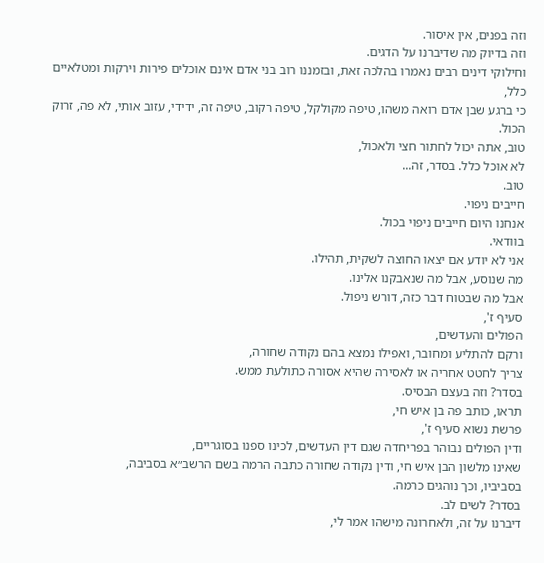וזה בפנים, אין איסור.
וזה בדיוק מה שדיברנו על הדגים.
וחילוקי דינים רבים נאמרו בהלכה זאת, ובזמננו רוב בני אדם אינם אוכלים פירות וירקות ומטלאיים כלל,
כי ברגע שבן אדם רואה משהו, טיפה מקולקל, טיפה רקוב, טיפה זה, ידידי, עזוב אותי, לא פה, זרוק הכול.
טוב, אתה יכול לחתור חצי ולאכול,
לא אוכל כלל. בסדר, זה...
טוב.
חייבים ניפוי.
אנחנו היום חייבים ניפוי בכול.
בוודאי.
אני לא יודע אם יצאו החוצה לשקית, תהילו.
מה שנוסע, אבל מה שנאבקנו אלינו.
אבל מה שבטוח דבר כזה, דורש ניפול.
סעיף ז',
הפולים והעדשים,
ורקם להתליע ומחובר, ואפילו נמצא בהם נקודה שחורה,
צריך לחטט אחריה או לאסירה שהיא אסורה כתולעת ממש.
בסדר? וזה בעצם הבסיס.
תראו, כותב פה בן איש חי,
פרשת נשוא סעיף ז',
ודין הפולים נבוהר בפריחדה שגם דין העדשים, לכינו ספנו בסוגריים,
שאינו מלשון הבן איש חי, ודין נקודה שחורה כתבה הרמה בשם הרשב״א בסביבה,
בסביביו, וכך נוהגים כרמה.
בסדר? לשים לב.
דיברנו על זה, ולאחרונה מישהו אמר לי,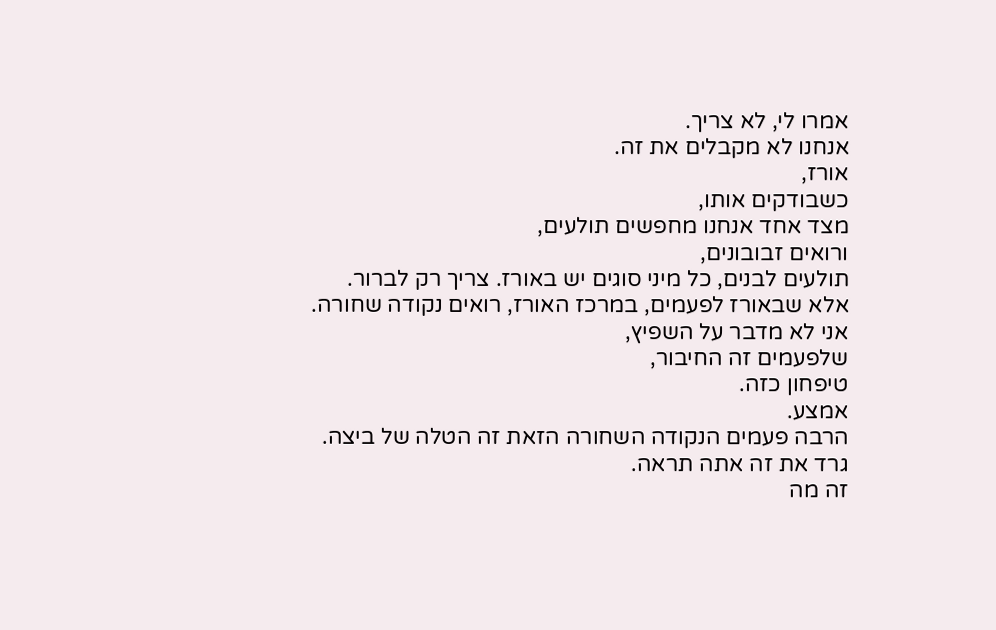אמרו לי, לא צריך.
אנחנו לא מקבלים את זה.
אורז,
כשבודקים אותו,
מצד אחד אנחנו מחפשים תולעים,
ורואים זבובונים,
תולעים לבנים, כל מיני סוגים יש באורז. צריך רק לברור.
אלא שבאורז לפעמים, במרכז האורז, רואים נקודה שחורה.
אני לא מדבר על השפיץ,
שלפעמים זה החיבור,
טיפחון כזה.
אמצע.
הרבה פעמים הנקודה השחורה הזאת זה הטלה של ביצה.
גרד את זה אתה תראה.
זה מה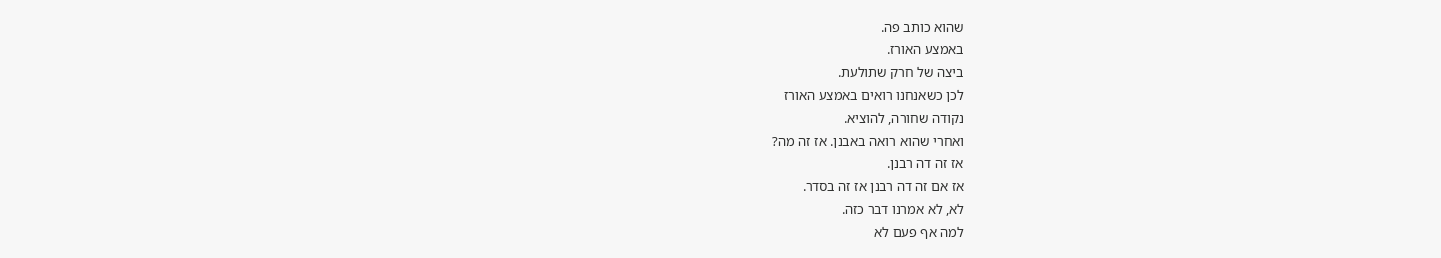שהוא כותב פה.
באמצע האורז.
ביצה של חרק שתולעת.
לכן כשאנחנו רואים באמצע האורז
נקודה שחורה, להוציא.
ואחרי שהוא רואה באבנן. אז זה מה?
אז זה דה רבנן.
אז אם זה דה רבנן אז זה בסדר.
לא, לא אמרנו דבר כזה.
למה אף פעם לא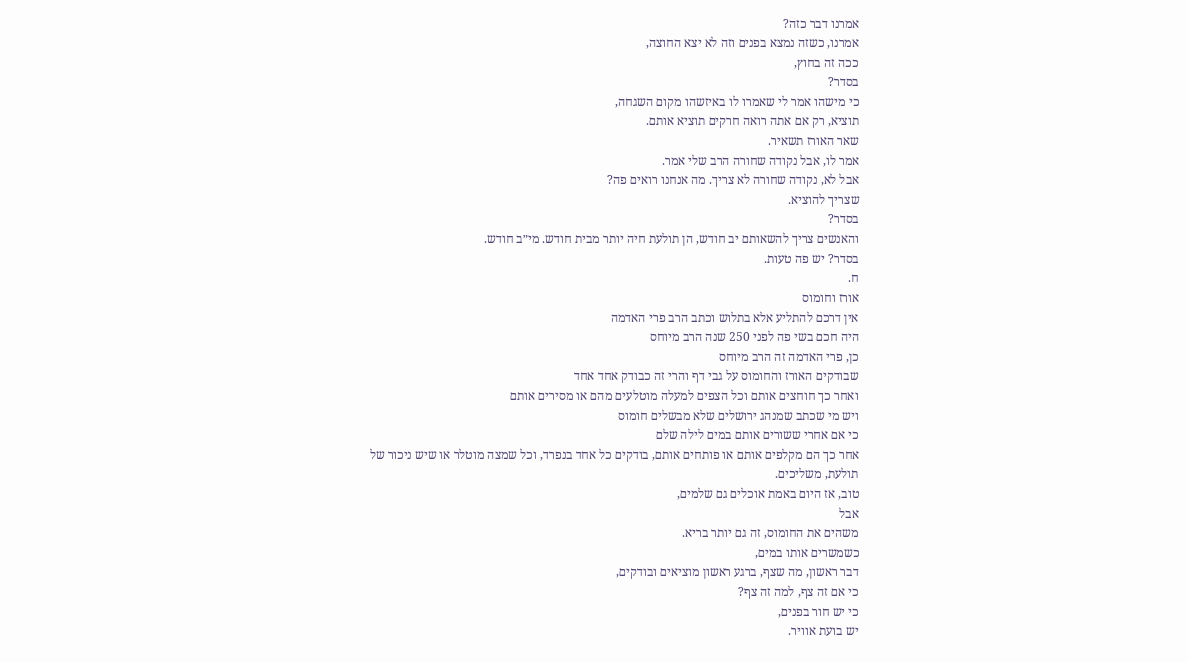אמרנו דבר כזה?
אמרנו, כשזה נמצא בפנים וזה לא יצא החוצה,
ככה זה בחוץ,
בסדר?
כי מישהו אמר לי שאמרו לו באיזשהו מקום השגחה,
תוציא, רק אם אתה רואה חרקים תוציא אותם.
שאר האורז תשאיר.
אמר לו, אבל נקודה שחורה הרב שלי אמר.
אבל לא, נקודה שחורה לא צריך. מה אנחנו רואים פה?
שצריך להוציא.
בסדר?
והאנשים צריך להשאותם יב חודש, הן תולעת חיה יותר מבית חודש. מי״ב חודש.
בסדר? יש פה טעות.
ח.
אורז וחומוס
אין דרכם להתליע אלא בתלוש וכתב הרב פרי האדמה
היה חכם בשי פה לפני 250 שנה הרב מיוחס
כן, פרי האדמה זה הרב מיוחס
שבודקים האורז והחומוס על גבי דף והרי זה כבודק אחד אחד
ואחר כך חוחצים אותם וכל הצפים למעלה מוטלעים מהם או מסירים אותם
ויש מי שכתב שמנהג ירושלים שלא מבשלים חומוס
כי אם אחרי ששורים אותם במים לילה שלם
אחר כך הם מקלפים אותם או פותחים אותם, בודקים כל אחד בנפרד, וכל שמצה מוטלר או שיש ניכור של תולעת, משליכים.
טוב, אז היום באמת אוכלים גם שלמים,
אבל
משהים את החומוס, זה גם יותר בריא.
כשמשרים אותו במים,
דבר ראשון, מה שצף, ברגע ראשון מוציאים ובודקים,
כי אם זה צף, למה זה צף?
כי יש חור בפנים,
יש בועת אוויר.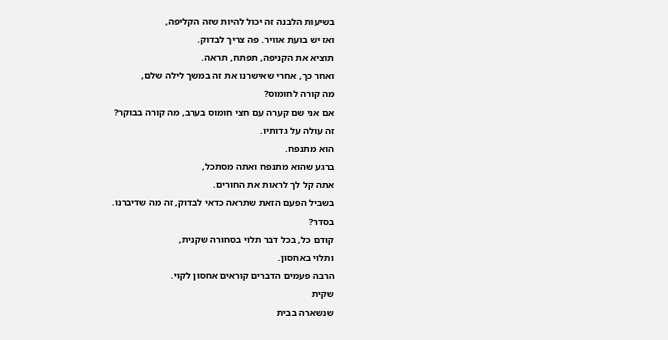בשיעות הלבנה זה יכול להיות שזה הקליפה,
ואז יש בועת אוויר. פה צריך לבדוק.
תוציא את הקניפה, תפתח, תראה.
ואחר כך, אחרי שאישרנו את זה במשך לילה שלם,
מה קורה לחומוס?
אם אני שם קערה עם חצי חומוס בערב, מה קורה בבוקר?
זה עולה על גדותיו.
הוא מתנפח.
ברגע שהוא מתנפח ואתה מסתכל,
אתה קל לך לראות את החורים.
בשביל הפעם הזאת שתראה כדאי לבדוק, זה מה שדיברנו.
בסדר?
קודם כל, בכל דבר תלוי בסחורה שקנית,
ותלוי באחסון.
הרבה פעמים הדברים קוראים אחסון לקוי.
שקית
שנשארה בבית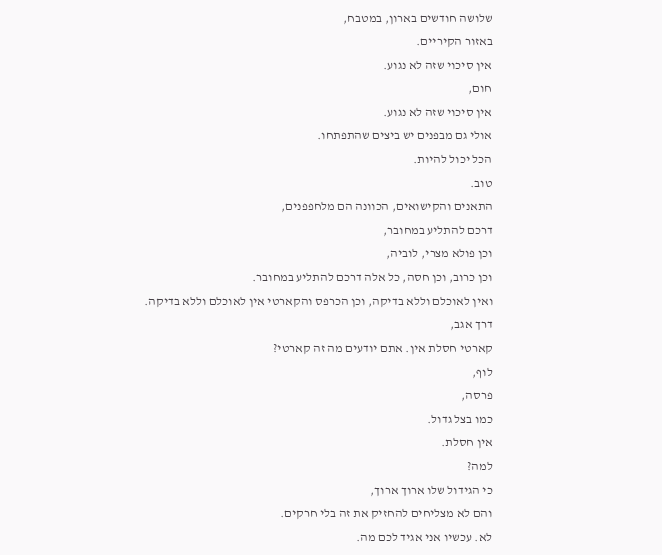שלושה חודשים בארון, במטבח,
באזור הקיריים.
אין סיכוי שזה לא נגוע.
חום,
אין סיכוי שזה לא נגוע.
אולי גם מבפנים יש ביצים שהתפתחו.
הכל יכול להיות.
טוב.
התאנים והקישואים, הכוונה הם מלחפפנים,
דרכם להתליע במחובר,
וכן פולא מצרי, לוביה,
וכן כרוב, וכן חסה, כל אלה דרכם להתליע במחובר.
ואין לאוכלם וללא בדיקה, וכן הכרפס והקארטי אין לאוכלם וללא בדיקה.
דרך אגב,
קארטי חסלת אין. אתם יודעים מה זה קארטי?
לוף,
פרסה,
כמו בצל גדול.
אין חסלת.
למה?
כי הגידול שלו ארוך ארוך,
והם לא מצליחים להחזיק את זה בלי חרקים.
לא. עכשיו אני אגיד לכם מה.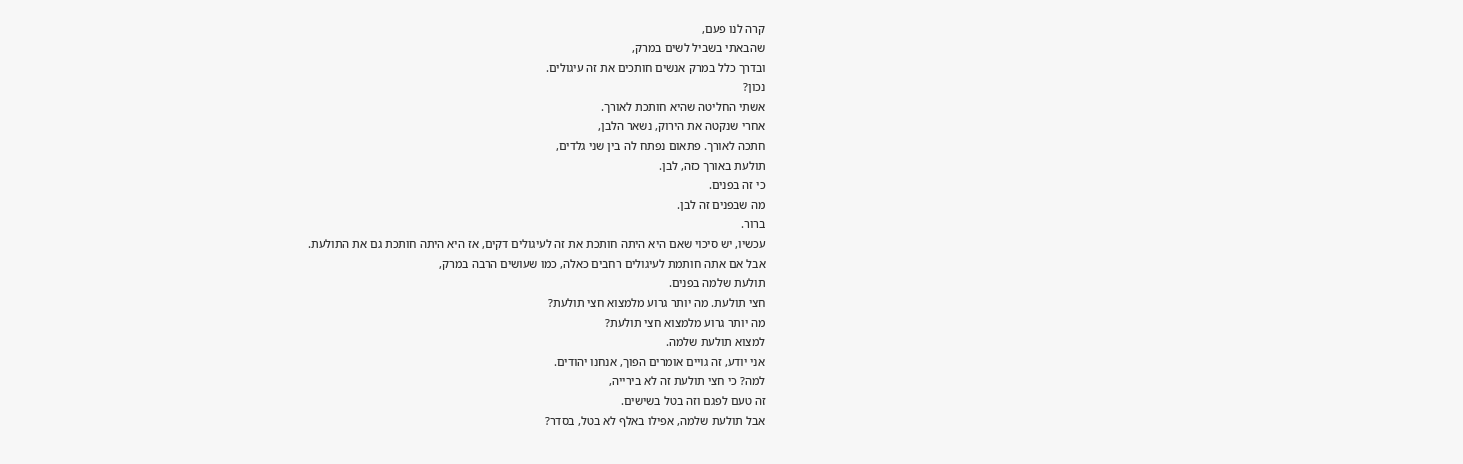קרה לנו פעם,
שהבאתי בשביל לשים במרק,
ובדרך כלל במרק אנשים חותכים את זה עיגולים.
נכון?
אשתי החליטה שהיא חותכת לאורך.
אחרי שנקטה את הירוק, נשאר הלבן,
חתכה לאורך. פתאום נפתח לה בין שני גלדים,
תולעת באורך כזה, לבן.
כי זה בפנים.
מה שבפנים זה לבן.
ברור.
עכשיו, יש סיכוי שאם היא היתה חותכת את זה לעיגולים דקים, אז היא היתה חותכת גם את התולעת.
אבל אם אתה חותמת לעיגולים רחבים כאלה, כמו שעושים הרבה במרק,
תולעת שלמה בפנים.
חצי תולעת. מה יותר גרוע מלמצוא חצי תולעת?
מה יותר גרוע מלמצוא חצי תולעת?
למצוא תולעת שלמה.
אני יודע, זה גויים אומרים הפוך, אנחנו יהודים.
למה? כי חצי תולעת זה לא בירייה,
זה טעם לפגם וזה בטל בשישים.
אבל תולעת שלמה, אפילו באלף לא בטל, בסדר?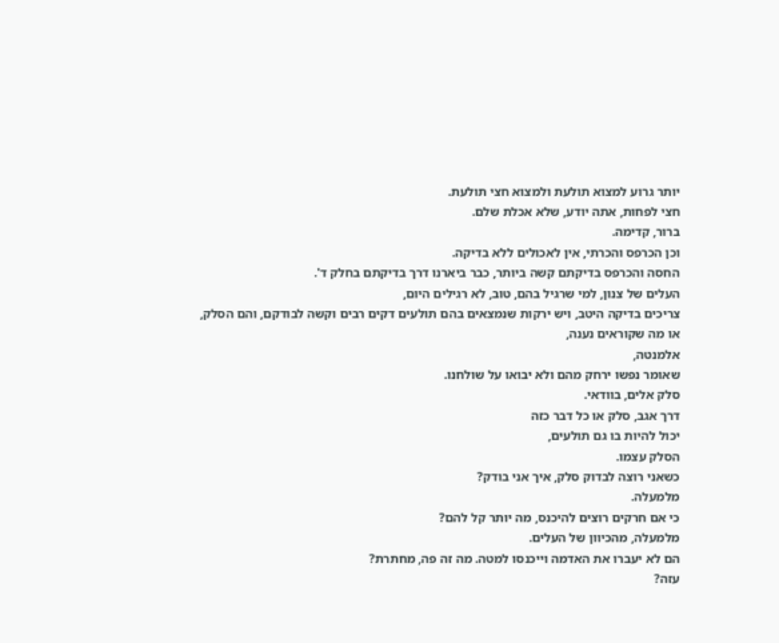יותר גרוע למצוא תולעת ולמצוא חצי תולעת.
חצי לפחות, אתה יודע, שלא אכלת שלם.
ברור, קדימה.
וכן הכרפס והכרתי, אין לאכולים ללא בדיקה.
החסה והכרפס בדיקתם קשה ביותר, כבר ביארנו דרך בדיקתם בחלק ד'.
העלים של צנון, למי שרגיל בהם, טוב, לא רגילים היום,
צריכים בדיקה היטב, ויש ירקות שנמצאים בהם תולעים דקים רבים וקשה לבודקם, והם הסלק,
או מה שקוראים נענה,
אלמנטה,
שאומר נפשו ירחק מהם ולא יבואו על שולחנו.
סלק אלים, בוודאי.
דרך אגב, סלק או כל דבר כזה
יכול להיות בו גם תולעים,
הסלק עצמו.
כשאני רוצה לבדוק סלק, איך אני בודק?
מלמעלה.
כי אם חרקים רוצים להיכנס, מה יותר קל להם?
מלמעלה, מהכיוון של העלים.
הם לא יעברו את האדמה וייכנסו למטה. מה זה פה, מחתרת?
עזה?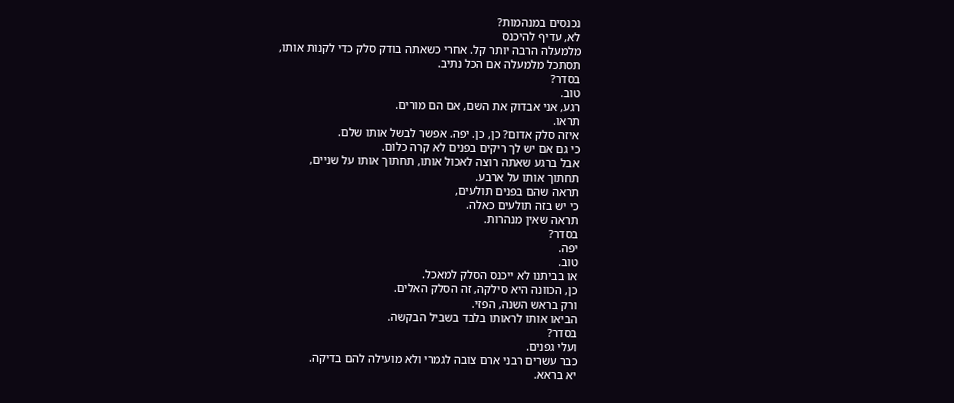נכנסים במנהמות?
לא, עדיף להיכנס
מלמעלה הרבה יותר קל. אחרי כשאתה בודק סלק כדי לקנות אותו,
תסתכל מלמעלה אם הכל נתיב.
בסדר?
טוב.
רגע, אני אבדוק את השם, אם הם מורים.
תראו.
איזה סלק אדום? כן, כן. יפה. אפשר לבשל אותו שלם.
כי גם אם יש לך ריקים בפנים לא קרה כלום.
אבל ברגע שאתה רוצה לאכול אותו, תחתוך אותו על שניים,
תחתוך אותו על ארבע.
תראה שהם בפנים תולעים,
כי יש בזה תולעים כאלה.
תראה שאין מנהרות.
בסדר?
יפה.
טוב.
או בביתנו לא ייכנס הסלק למאכל.
כן, הכוונה היא סילקה, זה הסלק האלים.
ורק בראש השנה, הפזי.
הביאו אותו לראותו בלבד בשביל הבקשה.
בסדר?
ועלי גפנים.
כבר עשרים רבני ארם צובה לגמרי ולא מועילה להם בדיקה.
יא בראא.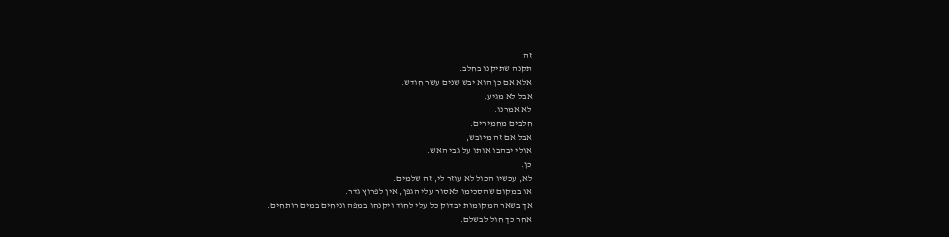זה
תקנה שתיקנו בחלב.
אלא אם כן הוא יבש שנים עשר חודש.
אבל לא מגיע.
לא אמרנו.
חלבים מחמירים.
אבל אם זה מיובש,
אולי יבהבו אותו על גבי האש.
כן.
לא, עכשיו הכול לא עוזר לי, זה שלמים.
או במקום שהסכימו לאסור עלי הגפן, אין לפרוץ גדר.
אך בשאר המקומות יבדוק כל עלי לחוד ויקנחו במפה וניחים במים רותחים.
אחר כך חול לבשלם.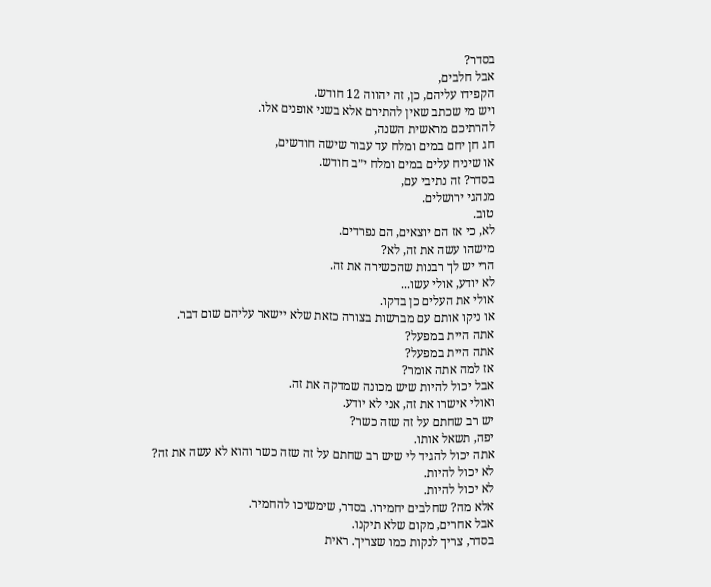בסדר?
אבל חלבים,
הקפידו עליהם, כן, זה יהווה 12 חודש.
ויש מי שכתב שאין להתירם אלא בשני אופנים אלו.
להרתיכם מראשית השנה,
חג חן יחם במים ומלח עד עבור שישה חודשים,
או שיניח עלים במים ומלח י״ב חודש.
בסדר? זה נתיבי עם,
מנהגי ירושלים.
טוב.
לא, כי אז הם יוצאים, הם נפרדים.
מישהו עשה את זה, לא?
הרי יש לך רבנות שהכשירה את זה.
לא יודע, אולי עשו...
אולי את העלים כן בדקו.
או ניקו אותם עם מברשות בצורה כזאת שלא יישאר עליהם שום דבר.
אתה היית במפעל?
אתה היית במפעל?
אז למה אתה אומר?
אבל יכול להיות שיש מכונה שמדקה את זה.
ואולי אישרו את זה, אני לא יודע.
יש רב שחתם על זה שזה כשר?
יפה, תשאל אותו.
אתה יכול להגיד לי שיש רב שחתם על זה שזה כשר והוא לא עשה את זה?
לא יכול להיות.
לא יכול להיות.
אלא מה? שחלבים יחמירו. בסדר, שימשיכו להחמיר.
אבל אחרים, מקום שלא תיקנו.
בסדר, צריך לנקות כמו שצריך. ראית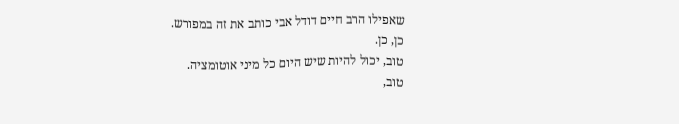שאפילו הרב חיים דודל אבי כותב את זה במפורש.
כן, כן.
טוב, יכול להיות שיש היום כל מיני אוטומציה.
טוב,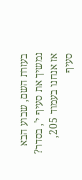בעזרת השם, שבוע הבא נמשיך את סעיף י', בסדר?
אז אנחנו בעמוד 205, סעיף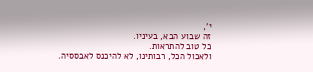י',
זה שבוע הבא, בעיניו.
כל טוב להתראות.
ולאכול הכל, רבותינו, לא להיכנס לאבססיה.